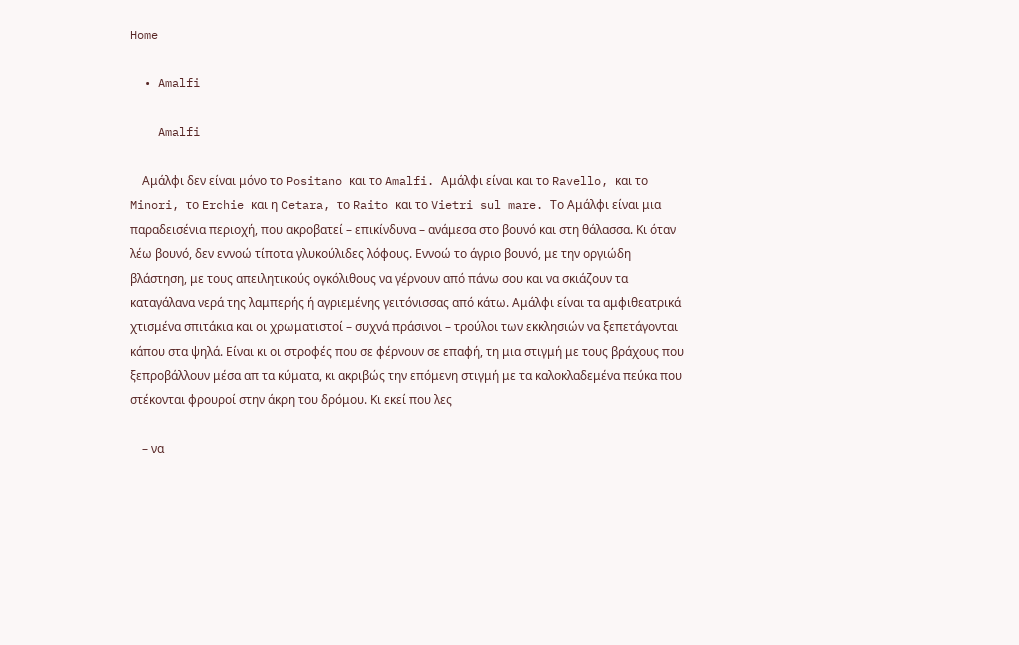Home

  • Amalfi

    Amalfi

    Αμάλφι δεν είναι μόνο το Positano και το Amalfi. Αμάλφι είναι και το Ravello, και το Minori, το Erchie και η Cetara, το Raito και το Vietri sul mare. Το Αμάλφι είναι μια παραδεισένια περιοχή, που ακροβατεί – επικίνδυνα – ανάμεσα στο βουνό και στη θάλασσα. Κι όταν λέω βουνό, δεν εννοώ τίποτα γλυκούλιδες λόφους. Εννοώ το άγριο βουνό, με την οργιώδη βλάστηση, με τους απειλητικούς ογκόλιθους να γέρνουν από πάνω σου και να σκιάζουν τα καταγάλανα νερά της λαμπερής ή αγριεμένης γειτόνισσας από κάτω. Αμάλφι είναι τα αμφιθεατρικά χτισμένα σπιτάκια και οι χρωματιστοί – συχνά πράσινοι – τρούλοι των εκκλησιών να ξεπετάγονται κάπου στα ψηλά. Είναι κι οι στροφές που σε φέρνουν σε επαφή, τη μια στιγμή με τους βράχους που ξεπροβάλλουν μέσα απ τα κύματα, κι ακριβώς την επόμενη στιγμή με τα καλοκλαδεμένα πεύκα που στέκονται φρουροί στην άκρη του δρόμου. Κι εκεί που λες

    – να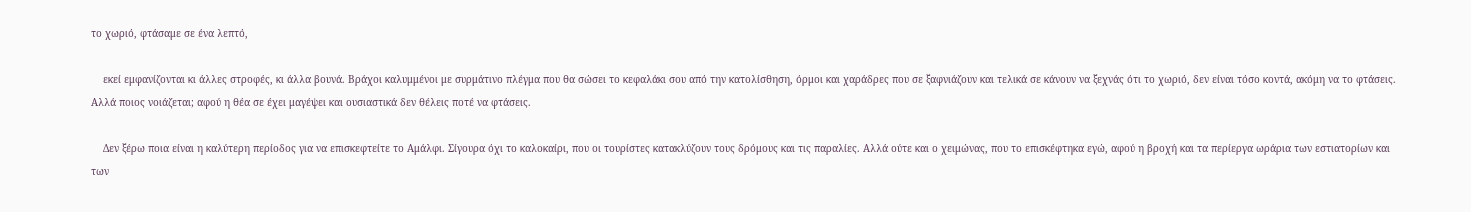το χωριό, φτάσαμε σε ένα λεπτό,

    εκεί εμφανίζονται κι άλλες στροφές, κι άλλα βουνά. Βράχοι καλυμμένοι με συρμάτινο πλέγμα που θα σώσει το κεφαλάκι σου από την κατολίσθηση, όρμοι και χαράδρες που σε ξαφνιάζουν και τελικά σε κάνουν να ξεχνάς ότι το χωριό, δεν είναι τόσο κοντά, ακόμη να το φτάσεις. Αλλά ποιος νοιάζεται; αφού η θέα σε έχει μαγέψει και ουσιαστικά δεν θέλεις ποτέ να φτάσεις.

    Δεν ξέρω ποια είναι η καλύτερη περίοδος για να επισκεφτείτε το Αμάλφι. Σίγουρα όχι το καλοκαίρι, που οι τουρίστες κατακλύζουν τους δρόμους και τις παραλίες. Αλλά ούτε και ο χειμώνας, που το επισκέφτηκα εγώ, αφού η βροχή και τα περίεργα ωράρια των εστιατορίων και των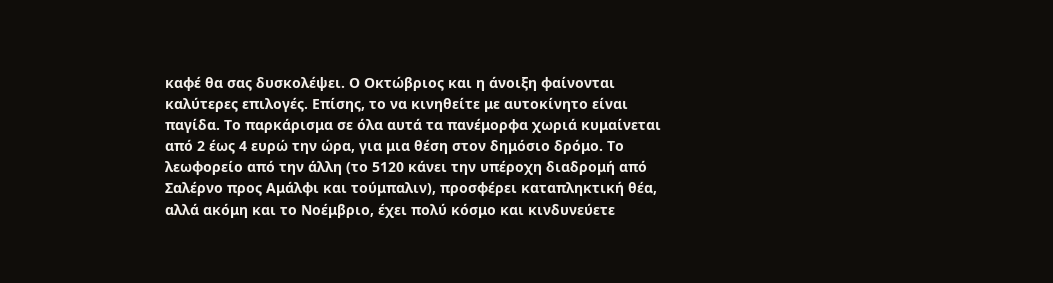καφέ θα σας δυσκολέψει. Ο Οκτώβριος και η άνοιξη φαίνονται καλύτερες επιλογές. Επίσης, το να κινηθείτε με αυτοκίνητο είναι παγίδα. Το παρκάρισμα σε όλα αυτά τα πανέμορφα χωριά κυμαίνεται από 2 έως 4 ευρώ την ώρα, για μια θέση στον δημόσιο δρόμο. Το λεωφορείο από την άλλη (το 5120 κάνει την υπέροχη διαδρομή από Σαλέρνο προς Αμάλφι και τούμπαλιν), προσφέρει καταπληκτική θέα, αλλά ακόμη και το Νοέμβριο, έχει πολύ κόσμο και κινδυνεύετε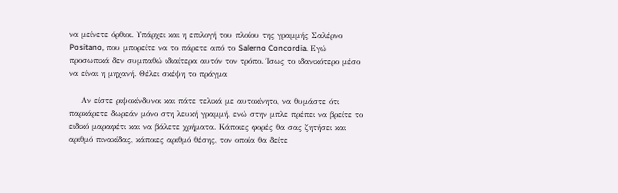να μείνετε όρθιοι. Υπάρχει και η επιλογή του πλοίου της γραμμής Σαλέρνο Positano, που μπορείτε να το πάρετε από το Salerno Concordia. Εγώ προσωπικά δεν συμπαθώ ιδιαίτερα αυτόν τον τρόπο. Ίσως το ιδανικότερο μέσο να είναι η μηχανή. Θέλει σκέψη το πράγμα

    Αν είστε ριψοκίνδυνοι και πάτε τελικά με αυτοκίνητο, να θυμάστε ότι παρκάρετε δωρεάν μόνο στη λευκή γραμμή, ενώ στην μπλε πρέπει να βρείτε το ειδικό μαραφέτι και να βάλετε χρήματα. Κάποιες φορές θα σας ζητήσει και αριθμό πινακίδας, κάποιες αριθμό θέσης, τον οποία θα δείτε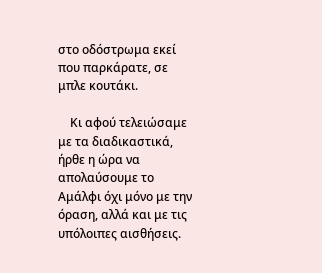στο οδόστρωμα εκεί που παρκάρατε, σε μπλε κουτάκι.

    Κι αφού τελειώσαμε με τα διαδικαστικά, ήρθε η ώρα να απολαύσουμε το Αμάλφι όχι μόνο με την όραση, αλλά και με τις υπόλοιπες αισθήσεις.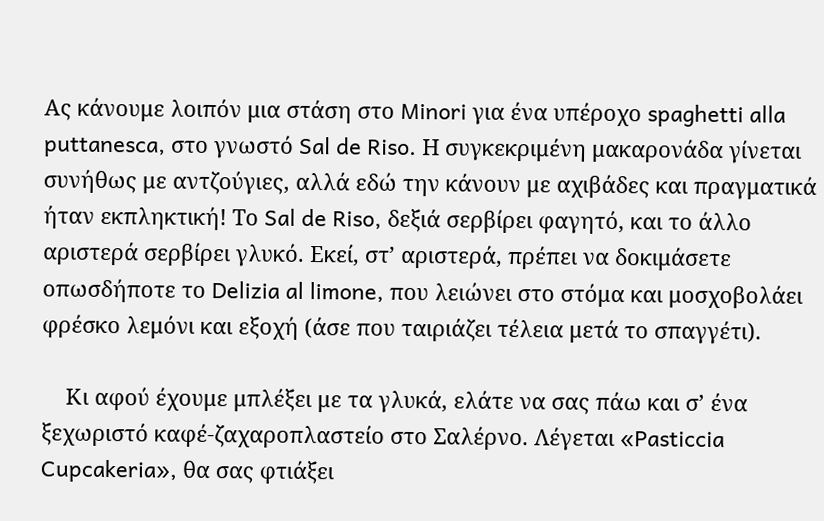Ας κάνουμε λοιπόν μια στάση στο Minori για ένα υπέροχο spaghetti alla puttanesca, στο γνωστό Sal de Riso. Η συγκεκριμένη μακαρονάδα γίνεται συνήθως με αντζούγιες, αλλά εδώ την κάνουν με αχιβάδες και πραγματικά ήταν εκπληκτική! Το Sal de Riso, δεξιά σερβίρει φαγητό, και το άλλο αριστερά σερβίρει γλυκό. Εκεί, στ’ αριστερά, πρέπει να δοκιμάσετε οπωσδήποτε το Delizia al limone, που λειώνει στο στόμα και μοσχοβολάει φρέσκο λεμόνι και εξοχή (άσε που ταιριάζει τέλεια μετά το σπαγγέτι).

    Κι αφού έχουμε μπλέξει με τα γλυκά, ελάτε να σας πάω και σ’ ένα ξεχωριστό καφέ-ζαχαροπλαστείο στο Σαλέρνο. Λέγεται «Pasticcia Cupcakeria», θα σας φτιάξει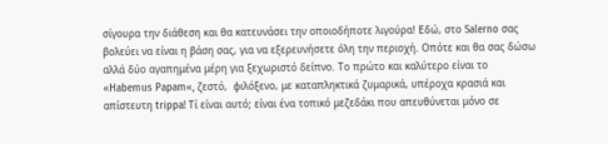σίγουρα την διάθεση και θα κατευνάσει την οποιοδήποτε λιγούρα! Εδώ, στο Salerno σας βολεύει να είναι η βάση σας, για να εξερευνήσετε όλη την περιοχή. Οπότε και θα σας δώσω αλλά δύο αγαπημένα μέρη για ξεχωριστό δείπνο. Το πρώτο και καλύτερο είναι το «Habemus Papam«, ζεστό,  φιλόξενο, με καταπληκτικά ζυμαρικά, υπέροχα κρασιά και απίστευτη trippa! Τί είναι αυτό; είναι ένα τοπικό μεζεδάκι που απευθύνεται μόνο σε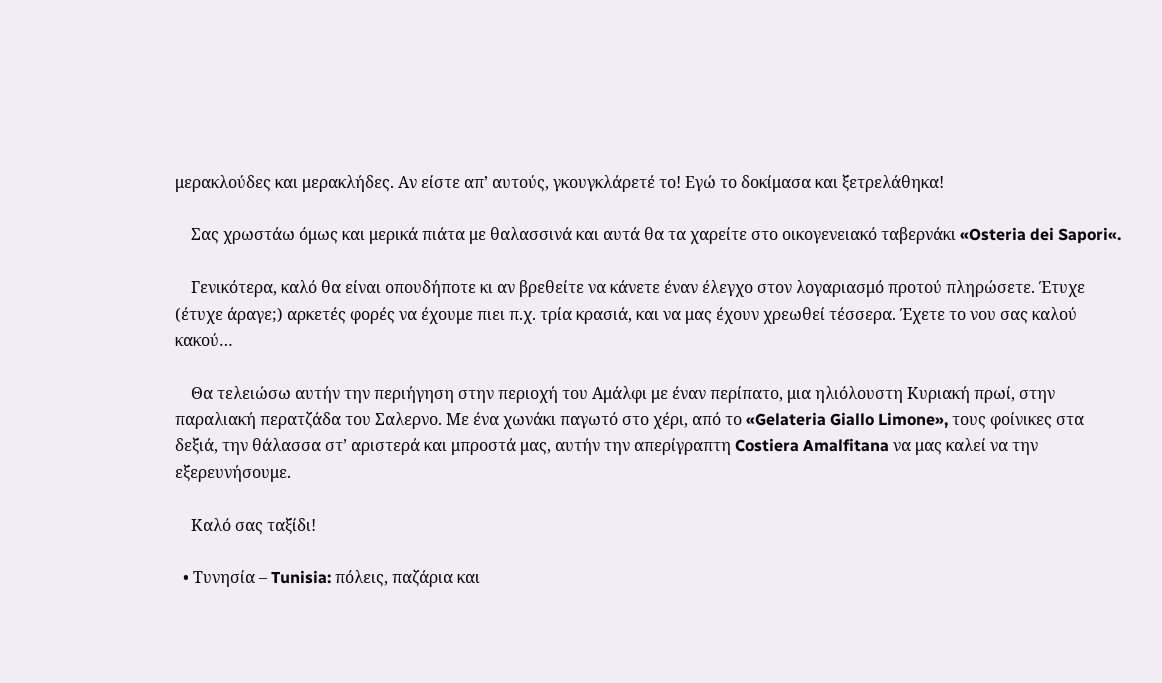μερακλούδες και μερακλήδες. Αν είστε απ’ αυτούς, γκουγκλάρετέ το! Εγώ το δοκίμασα και ξετρελάθηκα!

    Σας χρωστάω όμως και μερικά πιάτα με θαλασσινά και αυτά θα τα χαρείτε στο οικογενειακό ταβερνάκι «Osteria dei Sapori«.

    Γενικότερα, καλό θα είναι οπουδήποτε κι αν βρεθείτε να κάνετε έναν έλεγχο στον λογαριασμό προτού πληρώσετε. Έτυχε (έτυχε άραγε;) αρκετές φορές να έχουμε πιει π.χ. τρία κρασιά, και να μας έχουν χρεωθεί τέσσερα. Έχετε το νου σας καλού κακού…

    Θα τελειώσω αυτήν την περιήγηση στην περιοχή του Αμάλφι με έναν περίπατο, μια ηλιόλουστη Κυριακή πρωί, στην παραλιακή περατζάδα του Σαλερνο. Με ένα χωνάκι παγωτό στο χέρι, από το «Gelateria Giallo Limone», τους φοίνικες στα δεξιά, την θάλασσα στ’ αριστερά και μπροστά μας, αυτήν την απερίγραπτη Costiera Amalfitana να μας καλεί να την εξερευνήσουμε.

    Καλό σας ταξίδι!

  • Τυνησία – Tunisia: πόλεις, παζάρια και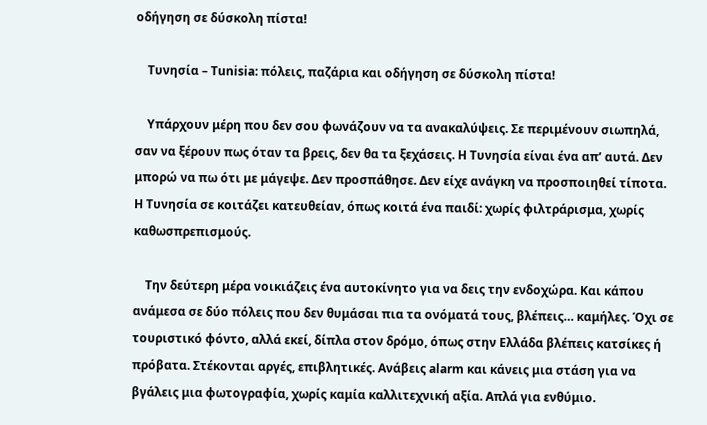οδήγηση σε δύσκολη πίστα!

    Τυνησία – Tunisia: πόλεις, παζάρια και οδήγηση σε δύσκολη πίστα!

    Υπάρχουν μέρη που δεν σου φωνάζουν να τα ανακαλύψεις. Σε περιμένουν σιωπηλά, σαν να ξέρουν πως όταν τα βρεις, δεν θα τα ξεχάσεις. Η Τυνησία είναι ένα απ’ αυτά. Δεν μπορώ να πω ότι με μάγεψε. Δεν προσπάθησε. Δεν είχε ανάγκη να προσποιηθεί τίποτα. Η Τυνησία σε κοιτάζει κατευθείαν, όπως κοιτά ένα παιδί: χωρίς φιλτράρισμα, χωρίς καθωσπρεπισμούς.

    Την δεύτερη μέρα νοικιάζεις ένα αυτοκίνητο για να δεις την ενδοχώρα. Και κάπου ανάμεσα σε δύο πόλεις που δεν θυμάσαι πια τα ονόματά τους, βλέπεις… καμήλες. Όχι σε τουριστικό φόντο, αλλά εκεί, δίπλα στον δρόμο, όπως στην Ελλάδα βλέπεις κατσίκες ή πρόβατα. Στέκονται αργές, επιβλητικές. Ανάβεις alarm και κάνεις μια στάση για να βγάλεις μια φωτογραφία, χωρίς καμία καλλιτεχνική αξία. Απλά για ενθύμιο.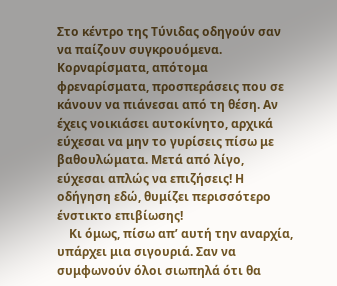Στο κέντρο της Τύνιδας οδηγούν σαν να παίζουν συγκρουόμενα. Κορναρίσματα, απότομα φρεναρίσματα, προσπεράσεις που σε κάνουν να πιάνεσαι από τη θέση. Αν έχεις νοικιάσει αυτοκίνητο, αρχικά εύχεσαι να μην το γυρίσεις πίσω με βαθουλώματα. Μετά από λίγο,  εύχεσαι απλώς να επιζήσεις! Η οδήγηση εδώ, θυμίζει περισσότερο ένστικτο επιβίωσης!
    Κι όμως, πίσω απ’ αυτή την αναρχία, υπάρχει μια σιγουριά. Σαν να συμφωνούν όλοι σιωπηλά ότι θα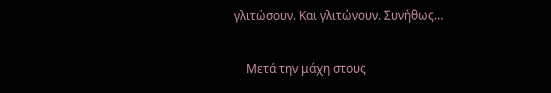γλιτώσουν. Και γλιτώνουν. Συνήθως…

    Μετά την μάχη στους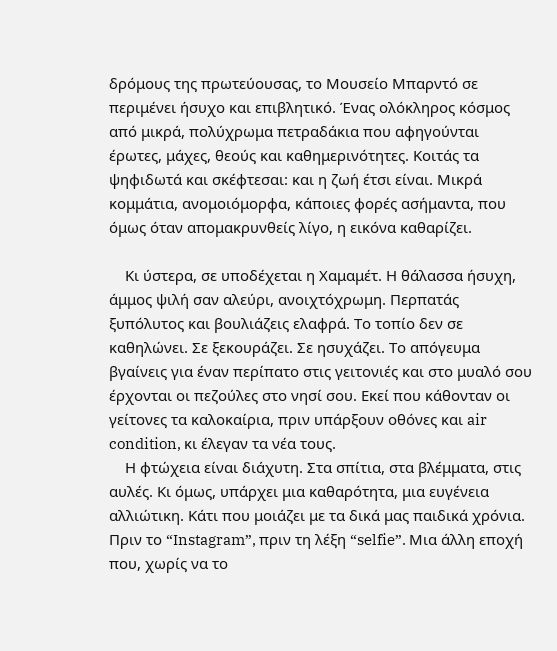δρόμους της πρωτεύουσας, το Μουσείο Μπαρντό σε περιμένει ήσυχο και επιβλητικό. Ένας ολόκληρος κόσμος από μικρά, πολύχρωμα πετραδάκια που αφηγούνται έρωτες, μάχες, θεούς και καθημερινότητες. Κοιτάς τα ψηφιδωτά και σκέφτεσαι: και η ζωή έτσι είναι. Μικρά κομμάτια, ανομοιόμορφα, κάποιες φορές ασήμαντα, που όμως όταν απομακρυνθείς λίγο, η εικόνα καθαρίζει.

    Κι ύστερα, σε υποδέχεται η Χαμαμέτ. Η θάλασσα ήσυχη, άμμος ψιλή σαν αλεύρι, ανοιχτόχρωμη. Περπατάς ξυπόλυτος και βουλιάζεις ελαφρά. Το τοπίο δεν σε καθηλώνει. Σε ξεκουράζει. Σε ησυχάζει. Το απόγευμα βγαίνεις για έναν περίπατο στις γειτονιές και στο μυαλό σου έρχονται οι πεζούλες στο νησί σου. Εκεί που κάθονταν οι γείτονες τα καλοκαίρια, πριν υπάρξουν οθόνες και air condition, κι έλεγαν τα νέα τους.
    Η φτώχεια είναι διάχυτη. Στα σπίτια, στα βλέμματα, στις αυλές. Κι όμως, υπάρχει μια καθαρότητα, μια ευγένεια αλλιώτικη. Κάτι που μοιάζει με τα δικά μας παιδικά χρόνια. Πριν το “Instagram”, πριν τη λέξη “selfie”. Μια άλλη εποχή που, χωρίς να το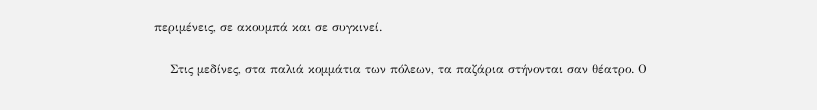περιμένεις, σε ακουμπά και σε συγκινεί.

    Στις μεδίνες, στα παλιά κομμάτια των πόλεων, τα παζάρια στήνονται σαν θέατρο. Ο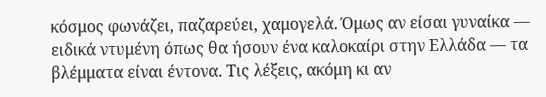κόσμος φωνάζει, παζαρεύει, χαμογελά. Όμως αν είσαι γυναίκα — ειδικά ντυμένη όπως θα ήσουν ένα καλοκαίρι στην Ελλάδα — τα βλέμματα είναι έντονα. Τις λέξεις, ακόμη κι αν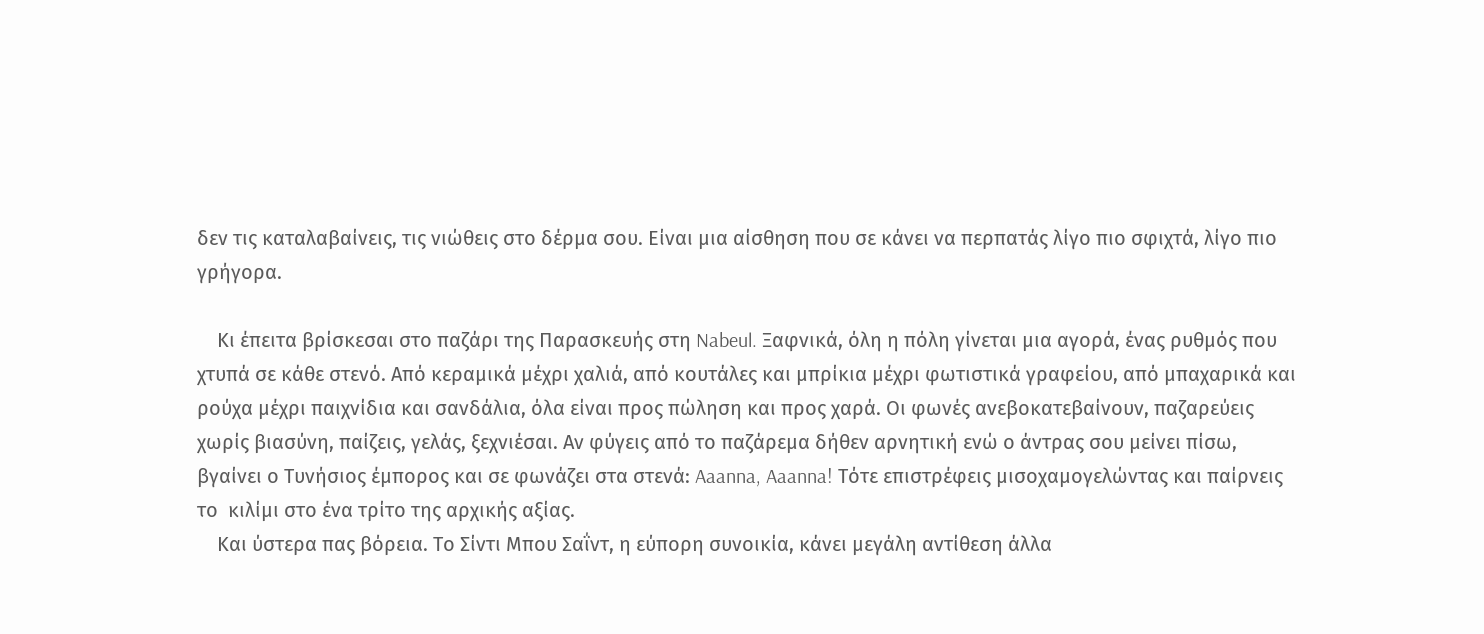δεν τις καταλαβαίνεις, τις νιώθεις στο δέρμα σου. Είναι μια αίσθηση που σε κάνει να περπατάς λίγο πιο σφιχτά, λίγο πιο γρήγορα.

    Κι έπειτα βρίσκεσαι στο παζάρι της Παρασκευής στη Nabeul. Ξαφνικά, όλη η πόλη γίνεται μια αγορά, ένας ρυθμός που χτυπά σε κάθε στενό. Από κεραμικά μέχρι χαλιά, από κουτάλες και μπρίκια μέχρι φωτιστικά γραφείου, από μπαχαρικά και ρούχα μέχρι παιχνίδια και σανδάλια, όλα είναι προς πώληση και προς χαρά. Οι φωνές ανεβοκατεβαίνουν, παζαρεύεις χωρίς βιασύνη, παίζεις, γελάς, ξεχνιέσαι. Αν φύγεις από το παζάρεμα δήθεν αρνητική ενώ ο άντρας σου μείνει πίσω, βγαίνει ο Τυνήσιος έμπορος και σε φωνάζει στα στενά: Aaanna, Aaanna! Τότε επιστρέφεις μισοχαμογελώντας και παίρνεις το  κιλίμι στο ένα τρίτο της αρχικής αξίας.
    Και ύστερα πας βόρεια. Το Σίντι Μπου Σαΐντ, η εύπορη συνοικία, κάνει μεγάλη αντίθεση άλλα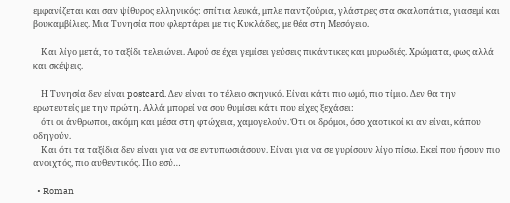εμφανίζεται και σαν ψίθυρος ελληνικός: σπίτια λευκά, μπλε παντζούρια, γλάστρες στα σκαλοπάτια, γιασεμί και βουκαμβίλιες. Μια Τυνησία που φλερτάρει με τις Κυκλάδες, με θέα στη Μεσόγειο.

    Και λίγο μετά, το ταξίδι τελειώνει. Αφού σε έχει γεμίσει γεύσεις πικάντικες και μυρωδιές. Χρώματα, φως αλλά και σκέψεις.

    Η Τυνησία δεν είναι postcard. Δεν είναι το τέλειο σκηνικό. Είναι κάτι πιο ωμό, πιο τίμιο. Δεν θα την ερωτευτείς με την πρώτη. Αλλά μπορεί να σου θυμίσει κάτι που είχες ξεχάσει:
    ότι οι άνθρωποι, ακόμη και μέσα στη φτώχεια, χαμογελούν. Ότι οι δρόμοι, όσο χαοτικοί κι αν είναι, κάπου οδηγούν.
    Και ότι τα ταξίδια δεν είναι για να σε εντυπωσιάσουν. Είναι για να σε γυρίσουν λίγο πίσω. Εκεί που ήσουν πιο ανοιχτός, πιο αυθεντικός. Πιο εσύ…

  • Roman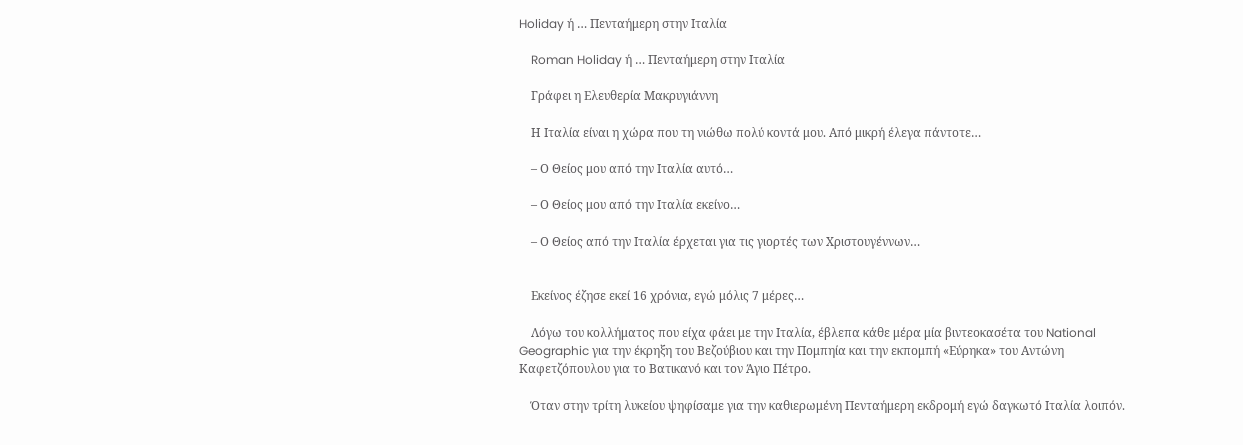Holiday ή … Πενταήμερη στην Ιταλία

    Roman Holiday ή … Πενταήμερη στην Ιταλία

    Γράφει η Ελευθερία Μακρυγιάννη

    Η Ιταλία είναι η χώρα που τη νιώθω πολύ κοντά μου. Από μικρή έλεγα πάντοτε…

    – Ο Θείος μου από την Ιταλία αυτό…

    – Ο Θείος μου από την Ιταλία εκείνο…

    – Ο Θείος από την Ιταλία έρχεται για τις γιορτές των Χριστουγέννων…


    Εκείνος έζησε εκεί 16 χρόνια, εγώ μόλις 7 μέρες…

    Λόγω του κολλήματος που είχα φάει με την Ιταλία, έβλεπα κάθε μέρα μία βιντεοκασέτα του National Geographic για την έκρηξη του Βεζούβιου και την Πομπηία και την εκπομπή «Εύρηκα» του Αντώνη Καφετζόπουλου για το Βατικανό και τον Άγιο Πέτρο.

    Όταν στην τρίτη λυκείου ψηφίσαμε για την καθιερωμένη Πενταήμερη εκδρομή εγώ δαγκωτό Ιταλία λοιπόν.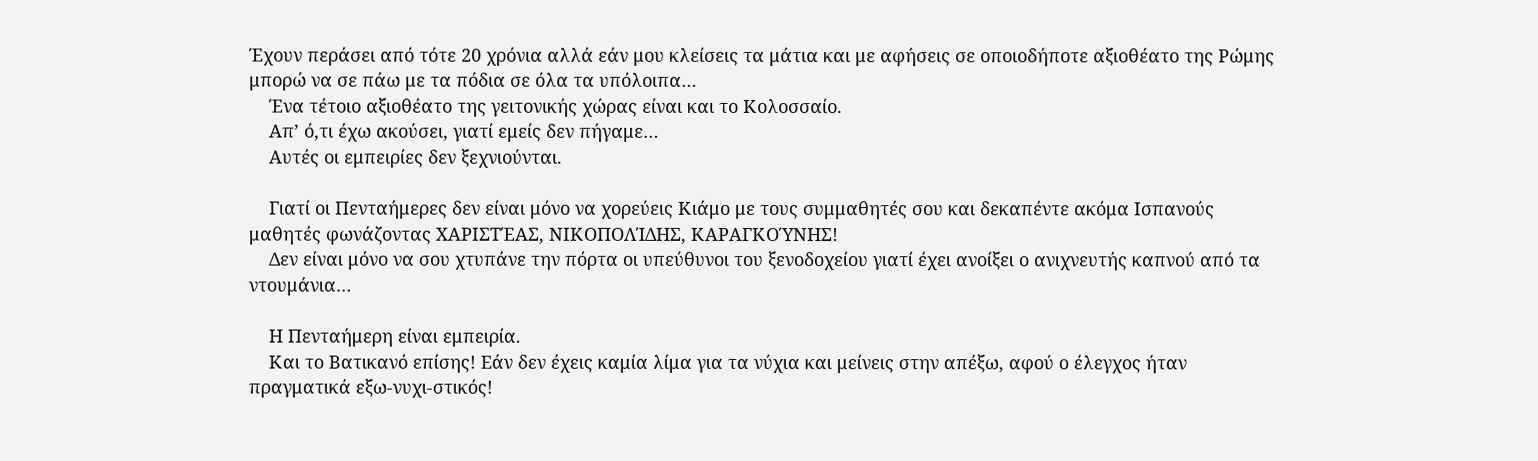Έχουν περάσει από τότε 20 χρόνια αλλά εάν μου κλείσεις τα μάτια και με αφήσεις σε οποιοδήποτε αξιοθέατο της Ρώμης μπορώ να σε πάω με τα πόδια σε όλα τα υπόλοιπα…
    Ένα τέτοιο αξιοθέατο της γειτονικής χώρας είναι και το Κολοσσαίο.
    Απ’ ό,τι έχω ακούσει, γιατί εμείς δεν πήγαμε…
    Αυτές οι εμπειρίες δεν ξεχνιούνται.

    Γιατί οι Πενταήμερες δεν είναι μόνο να χορεύεις Κιάμο με τους συμμαθητές σου και δεκαπέντε ακόμα Ισπανούς μαθητές φωνάζοντας ΧΑΡΙΣΤΈΑΣ, ΝΙΚΟΠΟΛΊΔΗΣ, ΚΑΡΑΓΚΟΎΝΗΣ!
    Δεν είναι μόνο να σου χτυπάνε την πόρτα οι υπεύθυνοι του ξενοδοχείου γιατί έχει ανοίξει ο ανιχνευτής καπνού από τα ντουμάνια…

    Η Πενταήμερη είναι εμπειρία.
    Και το Βατικανό επίσης! Εάν δεν έχεις καμία λίμα για τα νύχια και μείνεις στην απέξω, αφού ο έλεγχος ήταν πραγματικά εξω-νυχι-στικός!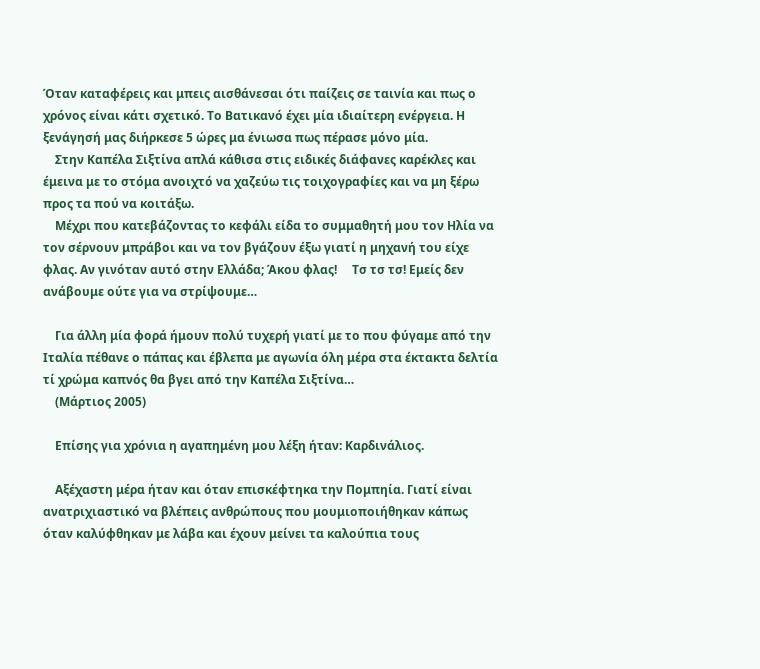Όταν καταφέρεις και μπεις αισθάνεσαι ότι παίζεις σε ταινία και πως ο χρόνος είναι κάτι σχετικό. Το Βατικανό έχει μία ιδιαίτερη ενέργεια. Η ξενάγησή μας διήρκεσε 5 ώρες μα ένιωσα πως πέρασε μόνο μία.
    Στην Καπέλα Σιξτίνα απλά κάθισα στις ειδικές διάφανες καρέκλες και έμεινα με το στόμα ανοιχτό να χαζεύω τις τοιχογραφίες και να μη ξέρω προς τα πού να κοιτάξω.
    Μέχρι που κατεβάζοντας το κεφάλι είδα το συμμαθητή μου τον Ηλία να τον σέρνουν μπράβοι και να τον βγάζουν έξω γιατί η μηχανή του είχε φλας. Αν γινόταν αυτό στην Ελλάδα; Άκου φλας!     Τσ τσ τσ! Εμείς δεν ανάβουμε ούτε για να στρίψουμε…

    Για άλλη μία φορά ήμουν πολύ τυχερή γιατί με το που φύγαμε από την Ιταλία πέθανε ο πάπας και έβλεπα με αγωνία όλη μέρα στα έκτακτα δελτία τί χρώμα καπνός θα βγει από την Καπέλα Σιξτίνα…
    (Μάρτιος 2005)

    Επίσης για χρόνια η αγαπημένη μου λέξη ήταν: Καρδινάλιος.

    Αξέχαστη μέρα ήταν και όταν επισκέφτηκα την Πομπηία. Γιατί είναι ανατριχιαστικό να βλέπεις ανθρώπους που μουμιοποιήθηκαν κάπως όταν καλύφθηκαν με λάβα και έχουν μείνει τα καλούπια τους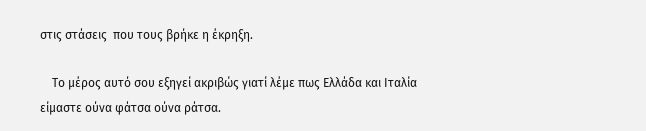στις στάσεις  που τους βρήκε η έκρηξη.

    Το μέρος αυτό σου εξηγεί ακριβώς γιατί λέμε πως Ελλάδα και Ιταλία είμαστε ούνα φάτσα ούνα ράτσα.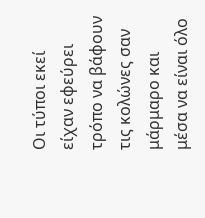Οι τύποι εκεί είχαν εφεύρει τρόπο να βάφουν τις κολώνες σαν μάρμαρο και μέσα να είναι όλο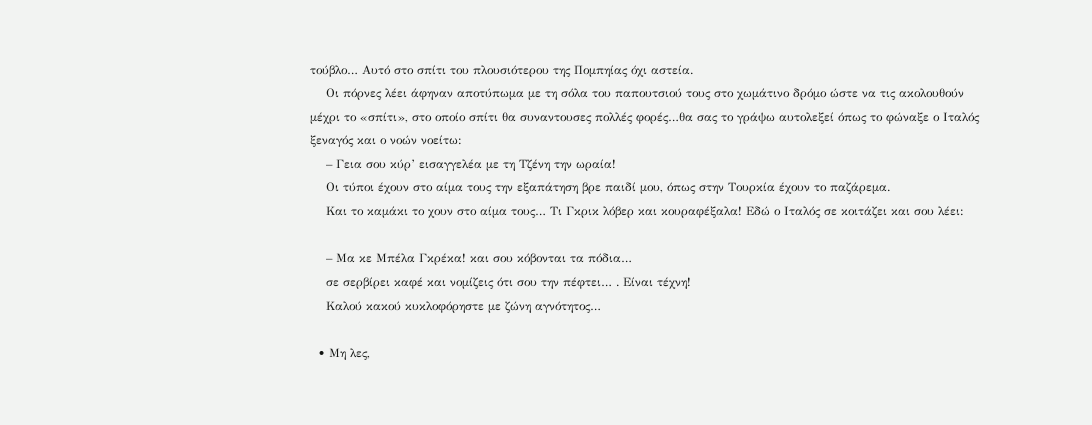τούβλο… Αυτό στο σπίτι του πλουσιότερου της Πομπηίας όχι αστεία.
    Οι πόρνες λέει άφηναν αποτύπωμα με τη σόλα του παπουτσιού τους στο χωμάτινο δρόμο ώστε να τις ακολουθούν μέχρι το «σπίτι», στο οποίο σπίτι θα συναντουσες πολλές φορές…θα σας το γράψω αυτολεξεί όπως το φώναξε ο Ιταλός ξεναγός και ο νοών νοείτω:
    – Γεια σου κύρ’ εισαγγελέα με τη Τζένη την ωραία!
    Οι τύποι έχουν στο αίμα τους την εξαπάτηση βρε παιδί μου, όπως στην Τουρκία έχουν το παζάρεμα.
    Και το καμάκι το χουν στο αίμα τους… Τι Γκρικ λόβερ και κουραφέξαλα! Εδώ ο Ιταλός σε κοιτάζει και σου λέει:

    – Μα κε Μπέλα Γκρέκα! και σου κόβονται τα πόδια…
    σε σερβίρει καφέ και νομίζεις ότι σου την πέφτει… . Είναι τέχνη!
    Καλού κακού κυκλοφόρηστε με ζώνη αγνότητος…

  • Μη λες,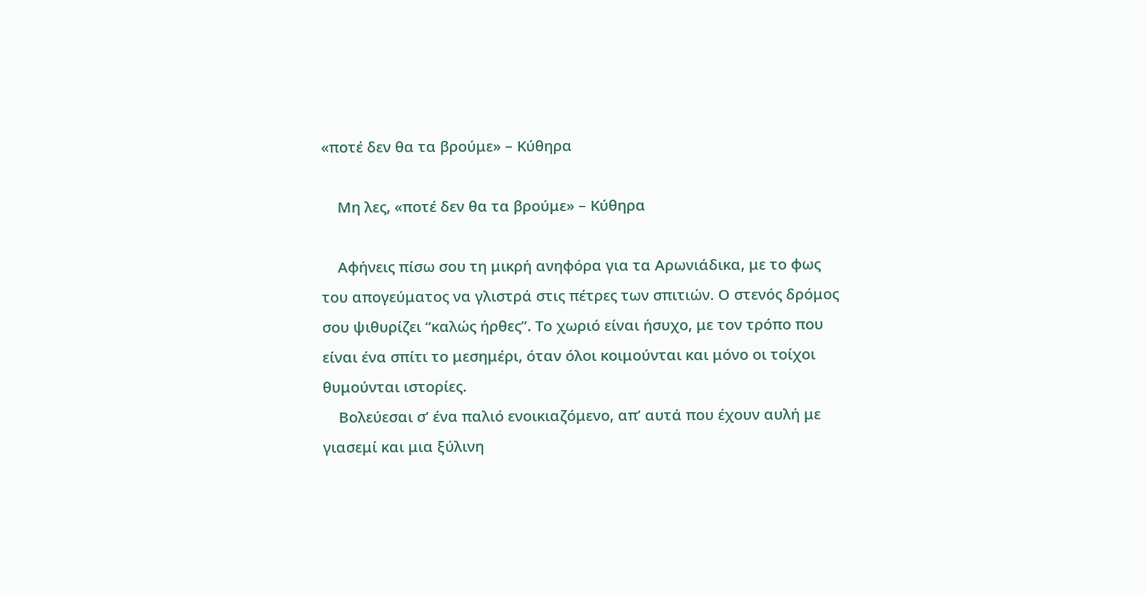«ποτέ δεν θα τα βρούμε» – Κύθηρα

    Μη λες, «ποτέ δεν θα τα βρούμε» – Κύθηρα

    Αφήνεις πίσω σου τη μικρή ανηφόρα για τα Αρωνιάδικα, με το φως του απογεύματος να γλιστρά στις πέτρες των σπιτιών. Ο στενός δρόμος σου ψιθυρίζει “καλώς ήρθες”. Το χωριό είναι ήσυχο, με τον τρόπο που είναι ένα σπίτι το μεσημέρι, όταν όλοι κοιμούνται και μόνο οι τοίχοι θυμούνται ιστορίες.
    Βολεύεσαι σ’ ένα παλιό ενοικιαζόμενο, απ’ αυτά που έχουν αυλή με γιασεμί και μια ξύλινη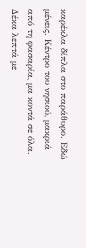καρέκλα δίπλα στο παράθυρο. Εδώ μένεις. Κέντρο του νησιού, μακριά από τη φασαρία, μα κοντά σε όλα. Δέκα λεπτά με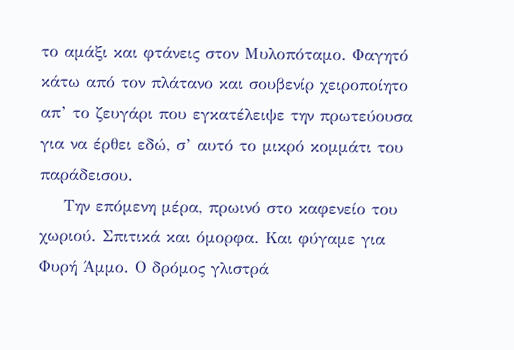το αμάξι και φτάνεις στον Μυλοπόταμο. Φαγητό κάτω από τον πλάτανο και σουβενίρ χειροποίητο απ’ το ζευγάρι που εγκατέλειψε την πρωτεύουσα για να έρθει εδώ, σ’ αυτό το μικρό κομμάτι του παράδεισου.
    Την επόμενη μέρα, πρωινό στο καφενείο του χωριού. Σπιτικά και όμορφα. Και φύγαμε για Φυρή Άμμο. Ο δρόμος γλιστρά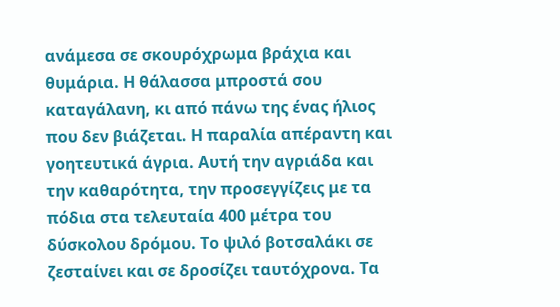ανάμεσα σε σκουρόχρωμα βράχια και θυμάρια. Η θάλασσα μπροστά σου καταγάλανη, κι από πάνω της ένας ήλιος που δεν βιάζεται. Η παραλία απέραντη και γοητευτικά άγρια. Αυτή την αγριάδα και την καθαρότητα, την προσεγγίζεις με τα πόδια στα τελευταία 400 μέτρα του δύσκολου δρόμου. Το ψιλό βοτσαλάκι σε ζεσταίνει και σε δροσίζει ταυτόχρονα. Τα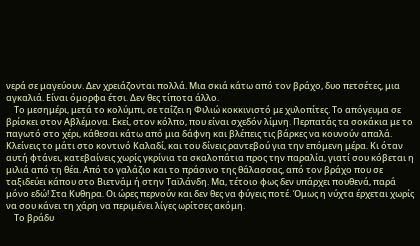νερά σε μαγεύουν. Δεν χρειάζονται πολλά. Μια σκιά κάτω από τον βράχο, δυο πετσέτες, μια αγκαλιά. Είναι όμορφα έτσι. Δεν θες τίποτα άλλο.
    Το μεσημέρι, μετά το κολύμπι, σε ταΐζει η Φιλιώ κοκκινιστό με χυλοπίτες. Το απόγευμα σε βρίσκει στον Αβλέμονα. Εκεί, στον κόλπο, που είναι σχεδόν λίμνη. Περπατάς τα σοκάκια με το παγωτό στο χέρι, κάθεσαι κάτω από μια δάφνη και βλέπεις τις βάρκες να κουνούν απαλά. Κλείνεις το μάτι στο κοντινό Καλαδί, και του δίνεις ραντεβού για την επόμενη μέρα. Κι όταν αυτή φτάνει, κατεβαίνεις χωρίς γκρίνια τα σκαλοπάτια προς την παραλία, γιατί σου κόβεται η μιλιά από τη θέα. Από το γαλάζιο και το πράσινο της θάλασσας, από τον βράχο που σε ταξιδεύει κάπου στο Βιετνάμ ή στην Ταϊλάνδη. Μα, τέτοιο φως δεν υπάρχει πουθενά, παρά μόνο εδώ! Στα Κυθηρα. Οι ώρες περνούν και δεν θες να φύγεις ποτέ. Όμως η νύχτα έρχεται χωρίς να σου κάνει τη χάρη να περιμένει λίγες ωρίτσες ακόμη.
    Το βράδυ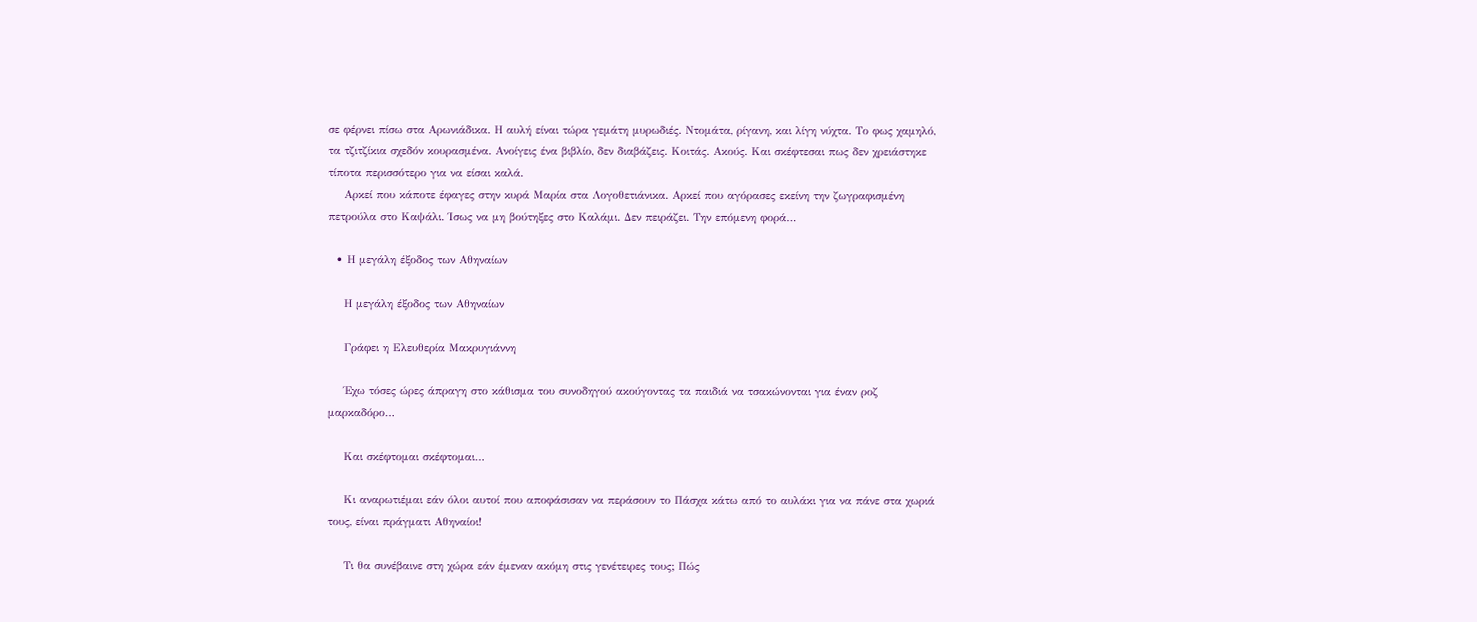σε φέρνει πίσω στα Αρωνιάδικα. Η αυλή είναι τώρα γεμάτη μυρωδιές. Ντομάτα, ρίγανη, και λίγη νύχτα. Το φως χαμηλό, τα τζιτζίκια σχεδόν κουρασμένα. Ανοίγεις ένα βιβλίο, δεν διαβάζεις. Κοιτάς. Ακούς. Και σκέφτεσαι πως δεν χρειάστηκε τίποτα περισσότερο για να είσαι καλά.
    Αρκεί που κάποτε έφαγες στην κυρά Μαρία στα Λογοθετιάνικα. Αρκεί που αγόρασες εκείνη την ζωγραφισμένη πετρούλα στο Καψάλι. Ίσως να μη βούτηξες στο Καλάμι. Δεν πειράζει. Την επόμενη φορά…

  • Η μεγάλη έξοδος των Αθηναίων

    Η μεγάλη έξοδος των Αθηναίων

    Γράφει η Ελευθερία Μακρυγιάννη

    Έχω τόσες ώρες άπραγη στο κάθισμα του συνοδηγού ακούγοντας τα παιδιά να τσακώνονται για έναν ροζ μαρκαδόρο…

    Και σκέφτομαι σκέφτομαι…

    Κι αναρωτιέμαι εάν όλοι αυτοί που αποφάσισαν να περάσουν το Πάσχα κάτω από το αυλάκι για να πάνε στα χωριά τους, είναι πράγματι Αθηναίοι!

    Τι θα συνέβαινε στη χώρα εάν έμεναν ακόμη στις γενέτειρες τους; Πώς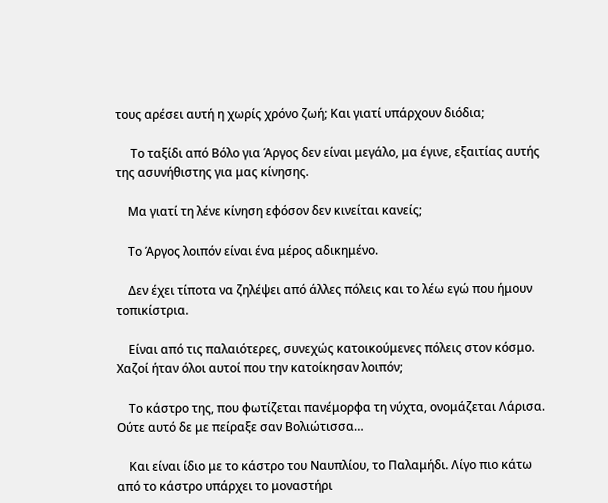τους αρέσει αυτή η χωρίς χρόνο ζωή; Και γιατί υπάρχουν διόδια;

     Το ταξίδι από Βόλο για Άργος δεν είναι μεγάλο, μα έγινε, εξαιτίας αυτής της ασυνήθιστης για μας κίνησης.

    Μα γιατί τη λένε κίνηση εφόσον δεν κινείται κανείς;

    Το Άργος λοιπόν είναι ένα μέρος αδικημένο.

    Δεν έχει τίποτα να ζηλέψει από άλλες πόλεις και το λέω εγώ που ήμουν τοπικίστρια.

    Είναι από τις παλαιότερες, συνεχώς κατοικούμενες πόλεις στον κόσμο. Χαζοί ήταν όλοι αυτοί που την κατοίκησαν λοιπόν;

    Το κάστρο της, που φωτίζεται πανέμορφα τη νύχτα, ονομάζεται Λάρισα. Ούτε αυτό δε με πείραξε σαν Βολιώτισσα…

    Και είναι ίδιο με το κάστρο του Ναυπλίου, το Παλαμήδι. Λίγο πιο κάτω από το κάστρο υπάρχει το μοναστήρι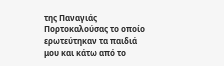της Παναγιάς Πορτοκαλούσας το οποίο ερωτεύτηκαν τα παιδιά μου και κάτω από το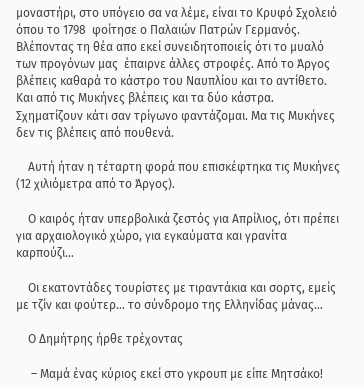μοναστήρι, στο υπόγειο σα να λέμε, είναι το Κρυφό Σχολειό όπου το 1798  φοίτησε ο Παλαιών Πατρών Γερμανός. Βλέποντας τη θέα απο εκεί συνειδητοποιείς ότι το μυαλό των προγόνων μας  έπαιρνε άλλες στροφές. Από το Άργος βλέπεις καθαρά το κάστρο του Ναυπλίου και το αντίθετο. Και από τις Μυκήνες βλέπεις και τα δύο κάστρα. Σχηματίζουν κάτι σαν τρίγωνο φαντάζομαι. Μα τις Μυκήνες δεν τις βλέπεις από πουθενά.

    Αυτή ήταν η τέταρτη φορά που επισκέφτηκα τις Μυκήνες (12 χιλιόμετρα από το Άργος).

    Ο καιρός ήταν υπερβολικά ζεστός για Απρίλιος, ότι πρέπει για αρχαιολογικό χώρο, για εγκαύματα και γρανίτα καρπούζι…

    Οι εκατοντάδες τουρίστες με τιραντάκια και σορτς, εμείς με τζίν και φούτερ… το σύνδρομο της Ελληνίδας μάνας…

    Ο Δημήτρης ήρθε τρέχοντας

     – Μαμά ένας κύριος εκεί στο γκρουπ με είπε Μητσάκο!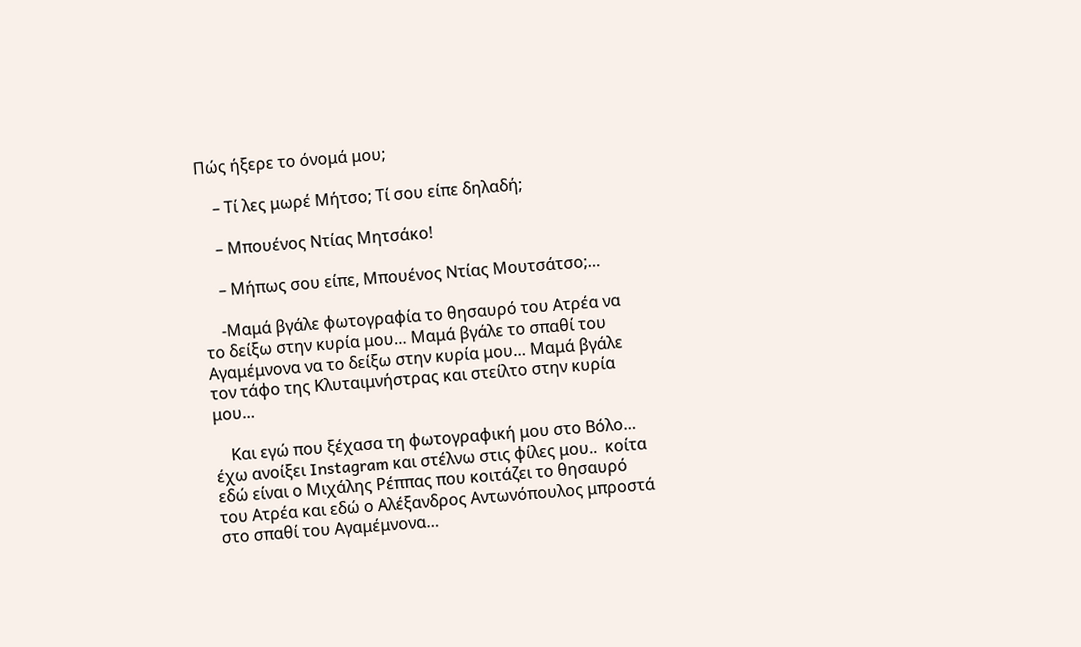Πώς ήξερε το όνομά μου;

    – Τί λες μωρέ Μήτσο; Τί σου είπε δηλαδή;

    – Μπουένος Ντίας Μητσάκο!

    – Μήπως σου είπε, Μπουένος Ντίας Μουτσάτσο;…

    -Μαμά βγάλε φωτογραφία το θησαυρό του Ατρέα να το δείξω στην κυρία μου… Μαμά βγάλε το σπαθί του Αγαμέμνονα να το δείξω στην κυρία μου… Μαμά βγάλε τον τάφο της Κλυταιμνήστρας και στείλτο στην κυρία μου…

    Και εγώ που ξέχασα τη φωτογραφική μου στο Βόλο… έχω ανοίξει Instagram και στέλνω στις φίλες μου..  κοίτα εδώ είναι ο Μιχάλης Ρέππας που κοιτάζει το θησαυρό του Ατρέα και εδώ ο Αλέξανδρος Αντωνόπουλος μπροστά στο σπαθί του Αγαμέμνονα…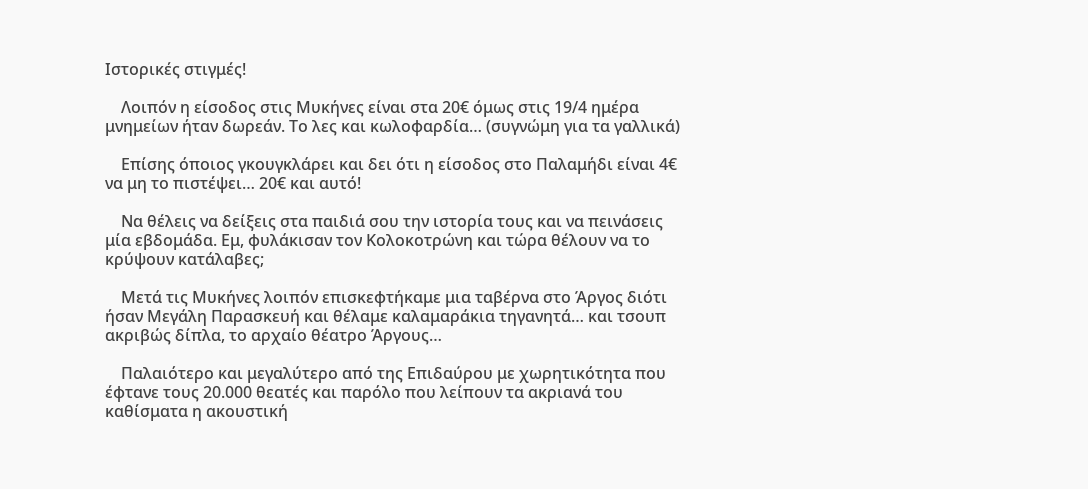Ιστορικές στιγμές!

    Λοιπόν η είσοδος στις Μυκήνες είναι στα 20€ όμως στις 19/4 ημέρα μνημείων ήταν δωρεάν. Το λες και κωλοφαρδία… (συγνώμη για τα γαλλικά)

    Επίσης όποιος γκουγκλάρει και δει ότι η είσοδος στο Παλαμήδι είναι 4€ να μη το πιστέψει… 20€ και αυτό!

    Να θέλεις να δείξεις στα παιδιά σου την ιστορία τους και να πεινάσεις μία εβδομάδα. Εμ, φυλάκισαν τον Κολοκοτρώνη και τώρα θέλουν να το κρύψουν κατάλαβες;

    Μετά τις Μυκήνες λοιπόν επισκεφτήκαμε μια ταβέρνα στο Άργος διότι ήσαν Μεγάλη Παρασκευή και θέλαμε καλαμαράκια τηγανητά… και τσουπ ακριβώς δίπλα, το αρχαίο θέατρο Άργους…

    Παλαιότερο και μεγαλύτερο από της Επιδαύρου με χωρητικότητα που έφτανε τους 20.000 θεατές και παρόλο που λείπουν τα ακριανά του καθίσματα η ακουστική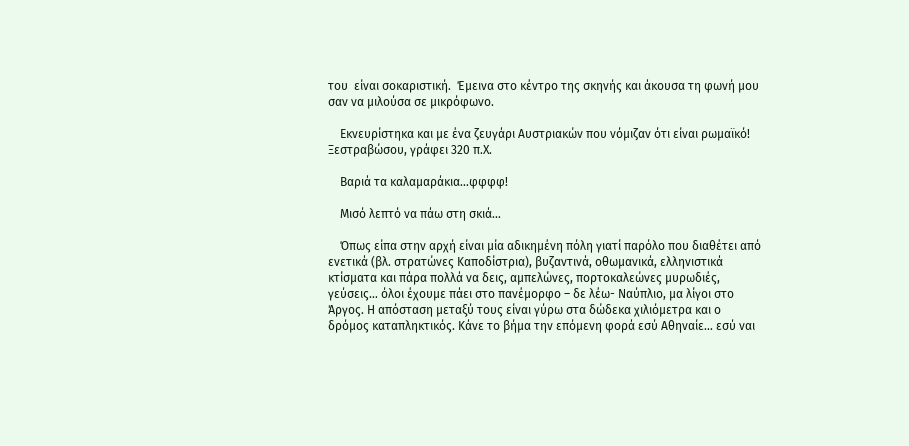του  είναι σοκαριστική.  Έμεινα στο κέντρο της σκηνής και άκουσα τη φωνή μου σαν να μιλούσα σε μικρόφωνο.

    Εκνευρίστηκα και με ένα ζευγάρι Αυστριακών που νόμιζαν ότι είναι ρωμαϊκό! Ξεστραβώσου, γράφει 320 π.Χ.

    Βαριά τα καλαμαράκια…φφφφ!

    Μισό λεπτό να πάω στη σκιά…

    Όπως είπα στην αρχή είναι μία αδικημένη πόλη γιατί παρόλο που διαθέτει από ενετικά (βλ. στρατώνες Καποδίστρια), βυζαντινά, οθωμανικά, ελληνιστικά κτίσματα και πάρα πολλά να δεις, αμπελώνες, πορτοκαλεώνες μυρωδιές, γεύσεις… όλοι έχουμε πάει στο πανέμορφο – δε λέω- Ναύπλιο, μα λίγοι στο Άργος. Η απόσταση μεταξύ τους είναι γύρω στα δώδεκα χιλιόμετρα και ο δρόμος καταπληκτικός. Κάνε το βήμα την επόμενη φορά εσύ Αθηναίε… εσύ ναι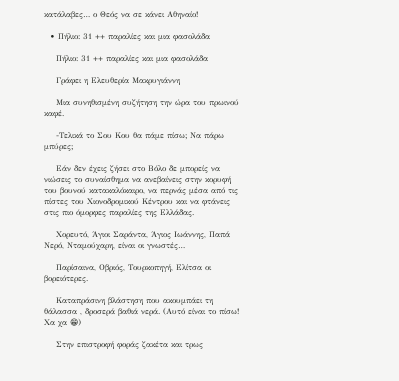κατάλαβες… ο Θεός να σε κάνει Αθηναίο!

  • Πήλιο: 31 ++ παραλίες και μια φασολάδα

    Πήλιο: 31 ++ παραλίες και μια φασολάδα

    Γράφει η Ελευθερία Μακρυγιάννη

    Μια συνηθισμένη συζήτηση την ώρα του πρωινού καφέ.

    -Τελικά το Σου Κου θα πάμε πίσω; Να πάρω μπύρες;

    Εάν δεν έχεις ζήσει στο Βόλο δε μπορείς να νιώσεις το συναίσθημα να ανεβαίνεις στην κορυφή του βουνού κατακαλόκαιρο, να περνάς μέσα από τις πίστες του Χιονοδρομικού Κέντρου και να φτάνεις στις πιο όμορφες παραλίες της Ελλάδας.

    Χορευτό, Άγιοι Σαράντα, Άγιος Ιωάννης, Παπά Νερό, Νταμούχαρη, είναι οι γνωστές…

    Παρίσαινα, Οβριός, Τουρκοπηγή, Ελίτσα οι βορειότερες.

    Καταπράσινη βλάστηση που ακουμπάει τη θάλασσα , δροσερά βαθιά νερά. (Αυτό είναι το πίσω! Χα χα 😁)

    Στην επιστροφή φοράς ζακέτα και τρως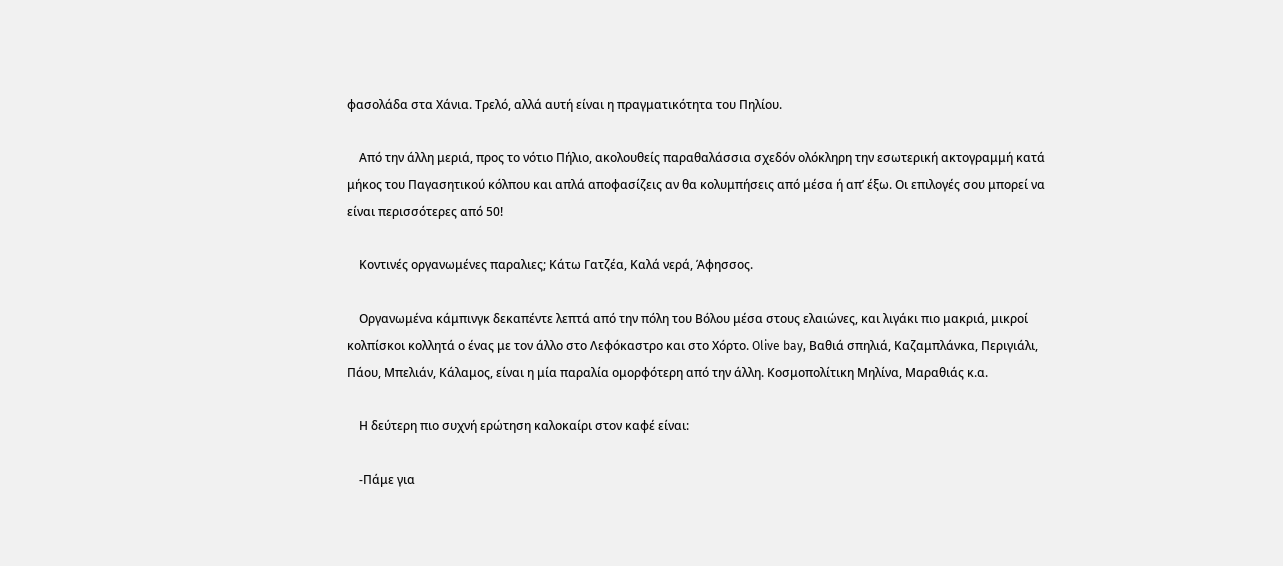φασολάδα στα Χάνια. Τρελό, αλλά αυτή είναι η πραγματικότητα του Πηλίου.

    Από την άλλη μεριά, προς το νότιο Πήλιο, ακολουθείς παραθαλάσσια σχεδόν ολόκληρη την εσωτερική ακτογραμμή κατά μήκος του Παγασητικού κόλπου και απλά αποφασίζεις αν θα κολυμπήσεις από μέσα ή απ’ έξω. Οι επιλογές σου μπορεί να είναι περισσότερες από 50!

    Κοντινές οργανωμένες παραλιες; Κάτω Γατζέα, Καλά νερά, Άφησσος.

    Οργανωμένα κάμπινγκ δεκαπέντε λεπτά από την πόλη του Βόλου μέσα στους ελαιώνες, και λιγάκι πιο μακριά, μικροί κολπίσκοι κολλητά ο ένας με τον άλλο στο Λεφόκαστρο και στο Χόρτο. Olive bay, Βαθιά σπηλιά, Καζαμπλάνκα, Περιγιάλι, Πάου, Μπελιάν, Κάλαμος, είναι η μία παραλία ομορφότερη από την άλλη. Κοσμοπολίτικη Μηλίνα, Μαραθιάς κ.α.

    Η δεύτερη πιο συχνή ερώτηση καλοκαίρι στον καφέ είναι:

    -Πάμε για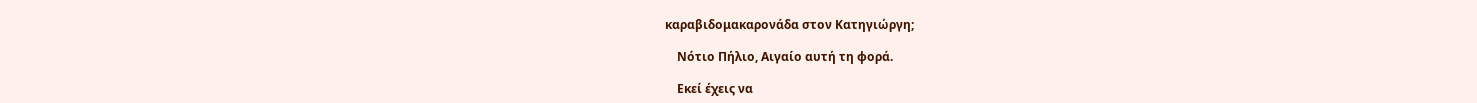καραβιδομακαρονάδα στον Κατηγιώργη;

    Νότιο Πήλιο, Αιγαίο αυτή τη φορά.

    Εκεί έχεις να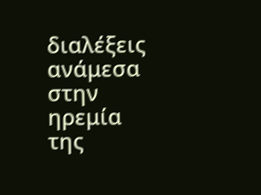διαλέξεις ανάμεσα στην ηρεμία της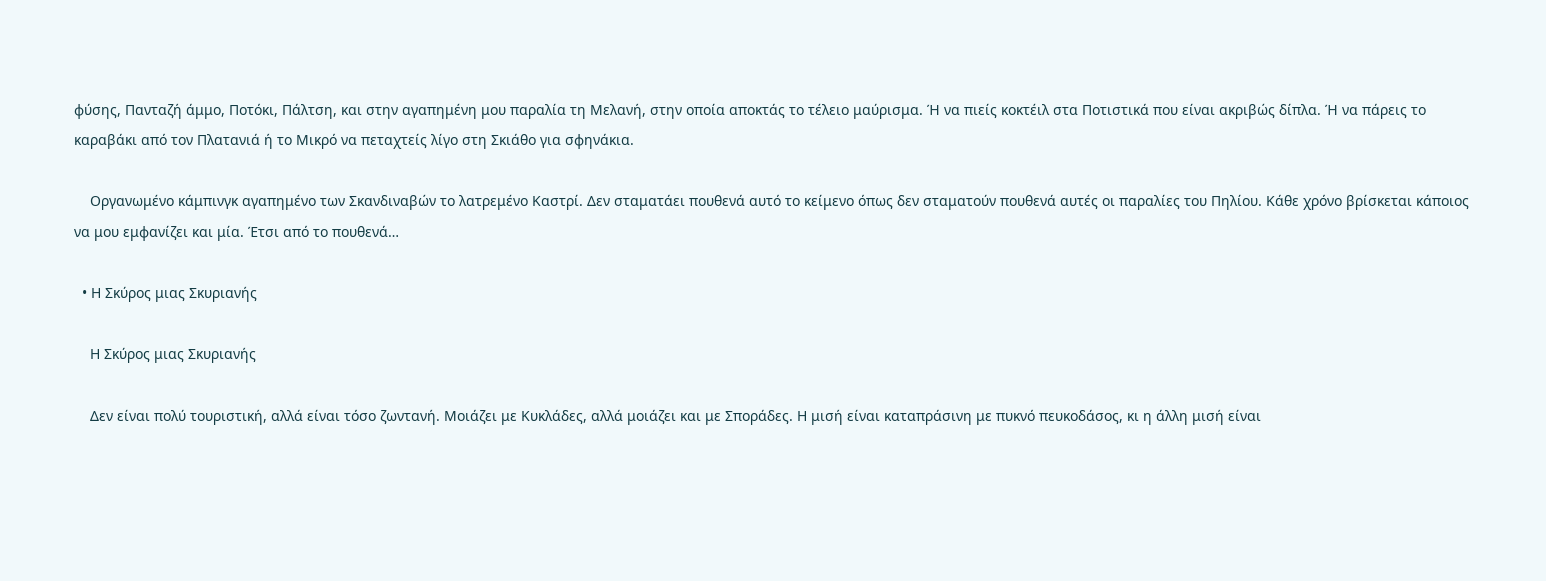φύσης, Πανταζή άμμο, Ποτόκι, Πάλτση, και στην αγαπημένη μου παραλία τη Μελανή, στην οποία αποκτάς το τέλειο μαύρισμα. Ή να πιείς κοκτέιλ στα Ποτιστικά που είναι ακριβώς δίπλα. Ή να πάρεις το καραβάκι από τον Πλατανιά ή το Μικρό να πεταχτείς λίγο στη Σκιάθο για σφηνάκια.

    Οργανωμένο κάμπινγκ αγαπημένο των Σκανδιναβών το λατρεμένο Καστρί. Δεν σταματάει πουθενά αυτό το κείμενο όπως δεν σταματούν πουθενά αυτές οι παραλίες του Πηλίου. Κάθε χρόνο βρίσκεται κάποιος να μου εμφανίζει και μία. Έτσι από το πουθενά…

  • Η Σκύρος μιας Σκυριανής

    Η Σκύρος μιας Σκυριανής

    Δεν είναι πολύ τουριστική, αλλά είναι τόσο ζωντανή. Μοιάζει με Κυκλάδες, αλλά μοιάζει και με Σποράδες. Η μισή είναι καταπράσινη με πυκνό πευκοδάσος, κι η άλλη μισή είναι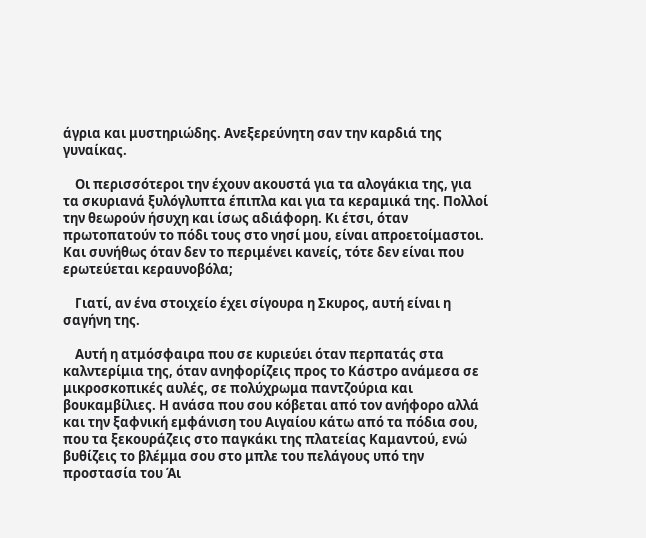άγρια και μυστηριώδης. Ανεξερεύνητη σαν την καρδιά της γυναίκας.

    Οι περισσότεροι την έχουν ακουστά για τα αλογάκια της, για τα σκυριανά ξυλόγλυπτα έπιπλα και για τα κεραμικά της. Πολλοί την θεωρούν ήσυχη και ίσως αδιάφορη. Κι έτσι, όταν πρωτοπατούν το πόδι τους στο νησί μου, είναι απροετοίμαστοι. Και συνήθως όταν δεν το περιμένει κανείς, τότε δεν είναι που ερωτεύεται κεραυνοβόλα;

    Γιατί, αν ένα στοιχείο έχει σίγουρα η Σκυρος, αυτή είναι η σαγήνη της.

    Αυτή η ατμόσφαιρα που σε κυριεύει όταν περπατάς στα καλντερίμια της, όταν ανηφορίζεις προς το Κάστρο ανάμεσα σε μικροσκοπικές αυλές, σε πολύχρωμα παντζούρια και βουκαμβίλιες. Η ανάσα που σου κόβεται από τον ανήφορο αλλά και την ξαφνική εμφάνιση του Αιγαίου κάτω από τα πόδια σου, που τα ξεκουράζεις στο παγκάκι της πλατείας Καμαντού, ενώ βυθίζεις το βλέμμα σου στο μπλε του πελάγους υπό την προστασία του Άι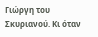Γιώργη του Σκυριανού. Κι όταν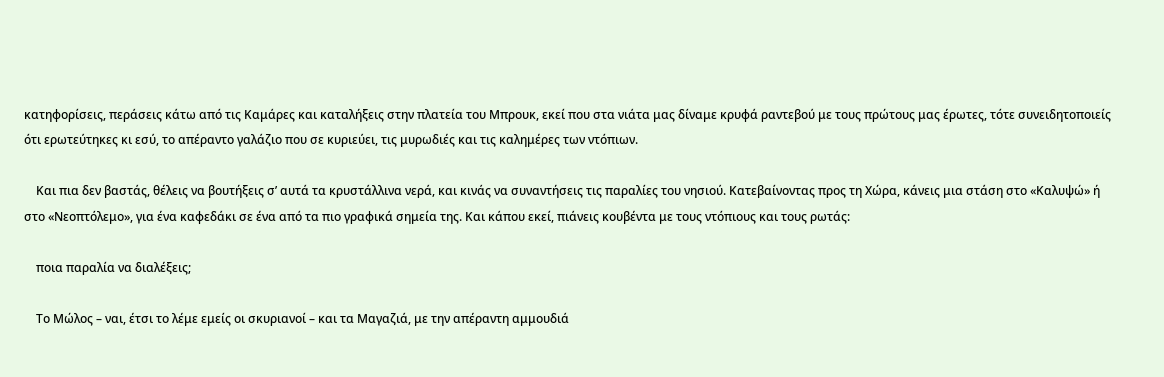κατηφορίσεις, περάσεις κάτω από τις Καμάρες και καταλήξεις στην πλατεία του Μπρουκ, εκεί που στα νιάτα μας δίναμε κρυφά ραντεβού με τους πρώτους μας έρωτες, τότε συνειδητοποιείς ότι ερωτεύτηκες κι εσύ, το απέραντο γαλάζιο που σε κυριεύει, τις μυρωδιές και τις καλημέρες των ντόπιων.

    Και πια δεν βαστάς, θέλεις να βουτήξεις σ’ αυτά τα κρυστάλλινα νερά, και κινάς να συναντήσεις τις παραλίες του νησιού. Κατεβαίνοντας προς τη Χώρα, κάνεις μια στάση στο «Καλυψώ» ή στο «Νεοπτόλεμο», για ένα καφεδάκι σε ένα από τα πιο γραφικά σημεία της. Και κάπου εκεί, πιάνεις κουβέντα με τους ντόπιους και τους ρωτάς:

    ποια παραλία να διαλέξεις;

    Το Μώλος – ναι, έτσι το λέμε εμείς οι σκυριανοί – και τα Μαγαζιά, με την απέραντη αμμουδιά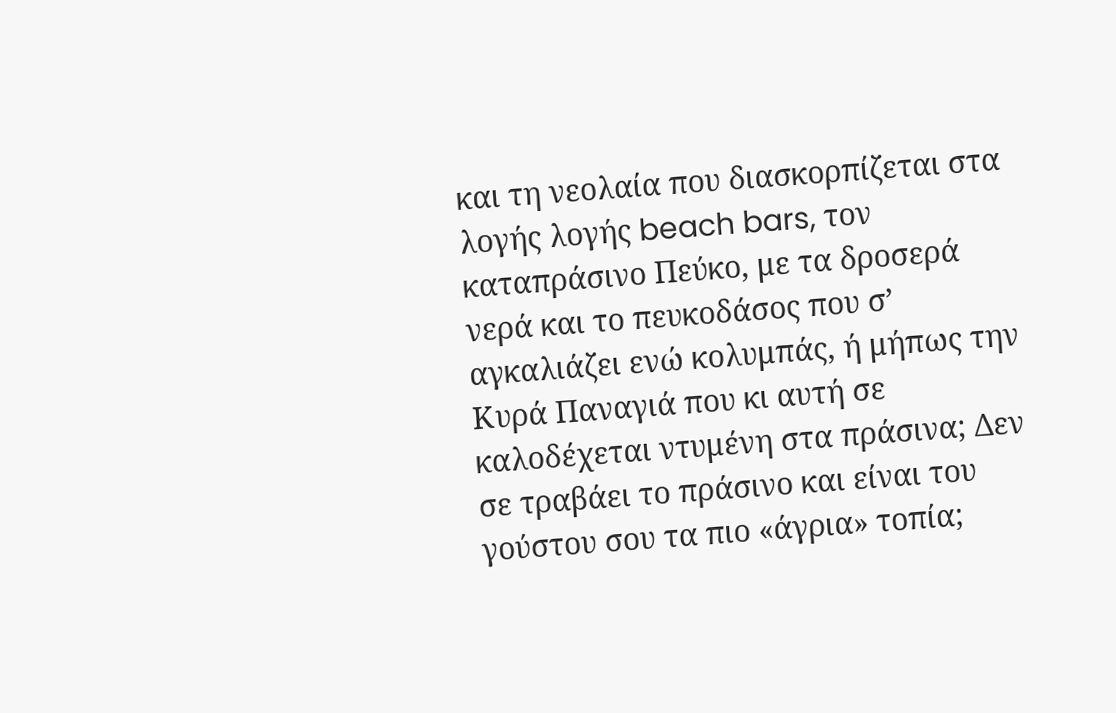και τη νεολαία που διασκορπίζεται στα λογής λογής beach bars, τον καταπράσινο Πεύκο, με τα δροσερά νερά και το πευκοδάσος που σ’ αγκαλιάζει ενώ κολυμπάς, ή μήπως την Κυρά Παναγιά που κι αυτή σε καλοδέχεται ντυμένη στα πράσινα; Δεν σε τραβάει το πράσινο και είναι του γούστου σου τα πιο «άγρια» τοπία;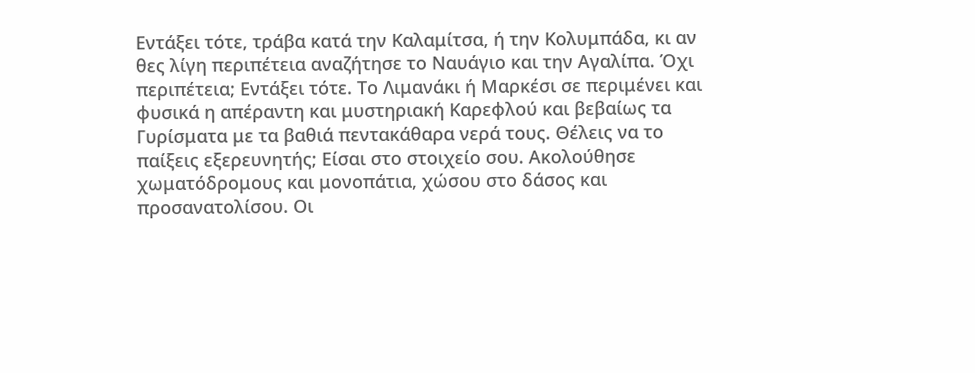Εντάξει τότε, τράβα κατά την Καλαμίτσα, ή την Κολυμπάδα, κι αν θες λίγη περιπέτεια αναζήτησε το Ναυάγιο και την Αγαλίπα. Όχι περιπέτεια; Εντάξει τότε. Το Λιμανάκι ή Μαρκέσι σε περιμένει και φυσικά η απέραντη και μυστηριακή Καρεφλού και βεβαίως τα Γυρίσματα με τα βαθιά πεντακάθαρα νερά τους. Θέλεις να το παίξεις εξερευνητής; Είσαι στο στοιχείο σου. Ακολούθησε χωματόδρομους και μονοπάτια, χώσου στο δάσος και προσανατολίσου. Οι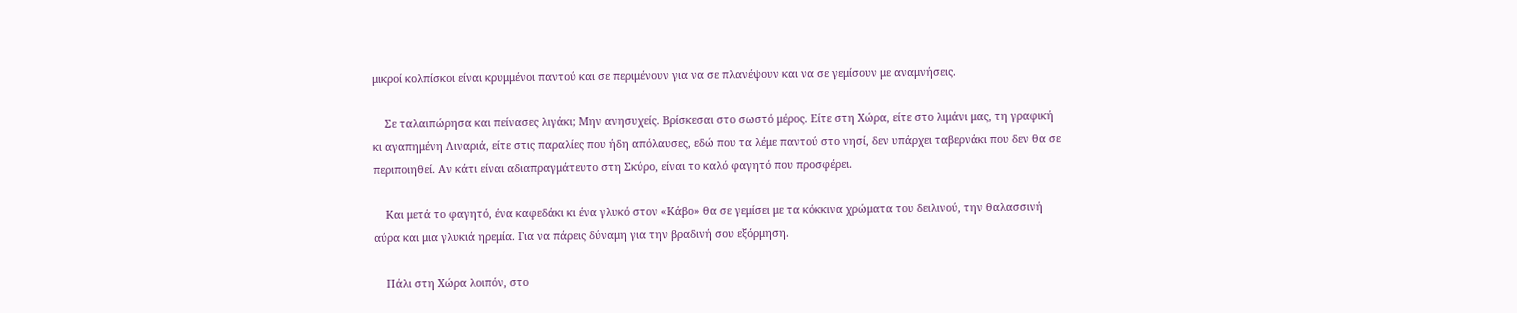μικροί κολπίσκοι είναι κρυμμένοι παντού και σε περιμένουν για να σε πλανέψουν και να σε γεμίσουν με αναμνήσεις.

    Σε ταλαιπώρησα και πείνασες λιγάκι; Μην ανησυχείς. Βρίσκεσαι στο σωστό μέρος. Είτε στη Χώρα, είτε στο λιμάνι μας, τη γραφική κι αγαπημένη Λιναριά, είτε στις παραλίες που ήδη απόλαυσες, εδώ που τα λέμε παντού στο νησί, δεν υπάρχει ταβερνάκι που δεν θα σε περιποιηθεί. Αν κάτι είναι αδιαπραγμάτευτο στη Σκύρο, είναι το καλό φαγητό που προσφέρει.

    Και μετά το φαγητό, ένα καφεδάκι κι ένα γλυκό στον «Κάβο» θα σε γεμίσει με τα κόκκινα χρώματα του δειλινού, την θαλασσινή αύρα και μια γλυκιά ηρεμία. Για να πάρεις δύναμη για την βραδινή σου εξόρμηση.

    Πάλι στη Χώρα λοιπόν, στο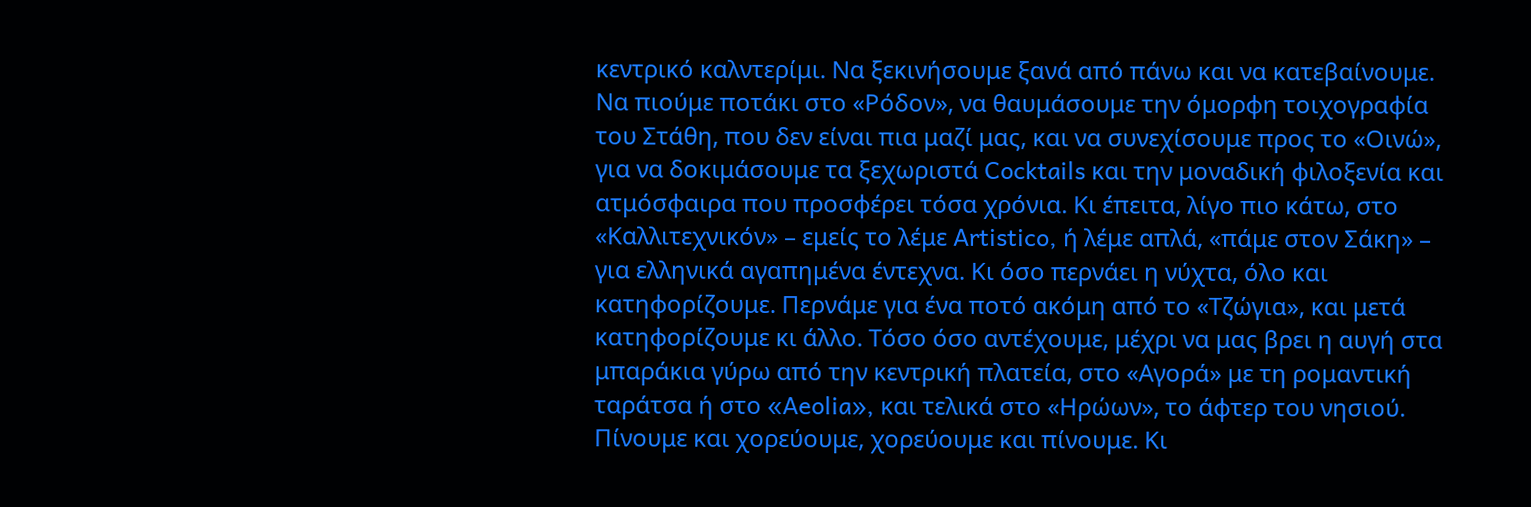κεντρικό καλντερίμι. Να ξεκινήσουμε ξανά από πάνω και να κατεβαίνουμε. Να πιούμε ποτάκι στο «Ρόδον», να θαυμάσουμε την όμορφη τοιχογραφία του Στάθη, που δεν είναι πια μαζί μας, και να συνεχίσουμε προς το «Οινώ», για να δοκιμάσουμε τα ξεχωριστά Cocktails και την μοναδική φιλοξενία και ατμόσφαιρα που προσφέρει τόσα χρόνια. Κι έπειτα, λίγο πιο κάτω, στο «Καλλιτεχνικόν» – εμείς το λέμε Artistico, ή λέμε απλά, «πάμε στον Σάκη» – για ελληνικά αγαπημένα έντεχνα. Κι όσο περνάει η νύχτα, όλο και κατηφορίζουμε. Περνάμε για ένα ποτό ακόμη από το «Τζώγια», και μετά κατηφορίζουμε κι άλλο. Τόσο όσο αντέχουμε, μέχρι να μας βρει η αυγή στα μπαράκια γύρω από την κεντρική πλατεία, στο «Αγορά» με τη ρομαντική ταράτσα ή στο «Aeolia», και τελικά στο «Ηρώων», το άφτερ του νησιού. Πίνουμε και χορεύουμε, χορεύουμε και πίνουμε. Κι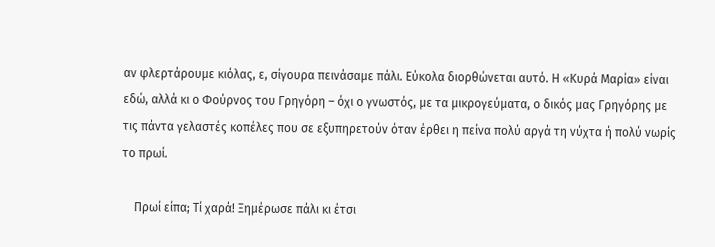αν φλερτάρουμε κιόλας, ε, σίγουρα πεινάσαμε πάλι. Εύκολα διορθώνεται αυτό. Η «Κυρά Μαρία» είναι εδώ, αλλά κι ο Φούρνος του Γρηγόρη – όχι ο γνωστός, με τα μικρογεύματα, ο δικός μας Γρηγόρης με τις πάντα γελαστές κοπέλες που σε εξυπηρετούν όταν έρθει η πείνα πολύ αργά τη νύχτα ή πολύ νωρίς το πρωί.

    Πρωί είπα; Τί χαρά! Ξημέρωσε πάλι κι έτσι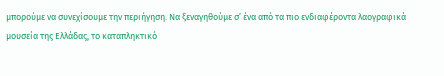μπορούμε να συνεχίσουμε την περιήγηση. Να ξεναγηθούμε σ’ ένα από τα πιο ενδιαφέροντα λαογραφικά μουσεία της Ελλάδας, το καταπληκτικό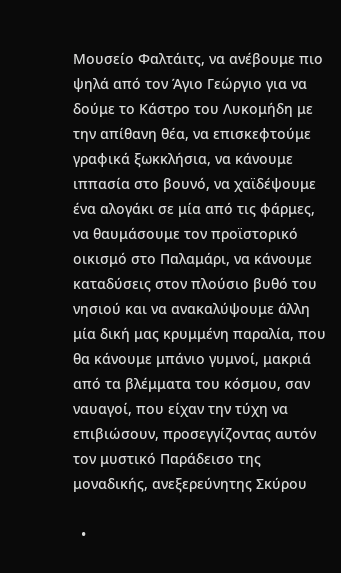Μουσείο Φαλτάιτς, να ανέβουμε πιο ψηλά από τον Άγιο Γεώργιο για να δούμε το Κάστρο του Λυκομήδη με την απίθανη θέα, να επισκεφτούμε γραφικά ξωκκλήσια, να κάνουμε ιππασία στο βουνό, να χαϊδέψουμε ένα αλογάκι σε μία από τις φάρμες, να θαυμάσουμε τον προϊστορικό οικισμό στο Παλαμάρι, να κάνουμε καταδύσεις στον πλούσιο βυθό του νησιού και να ανακαλύψουμε άλλη μία δική μας κρυμμένη παραλία, που θα κάνουμε μπάνιο γυμνοί, μακριά από τα βλέμματα του κόσμου, σαν ναυαγοί, που είχαν την τύχη να επιβιώσουν, προσεγγίζοντας αυτόν τον μυστικό Παράδεισο της μοναδικής, ανεξερεύνητης Σκύρου

  •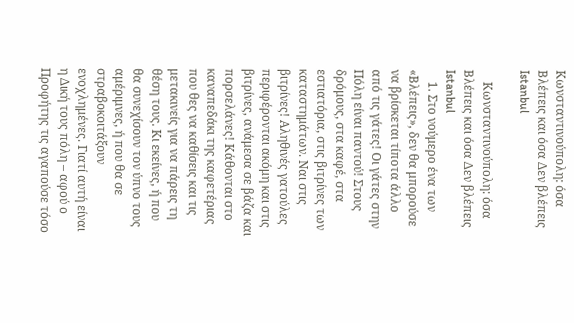Κωνσταντινούπολη: όσα Βλέπεις και όσα Δεν βλέπεις Istanbul

    Κωνσταντινούπολη: όσα Βλέπεις και όσα Δεν βλέπεις Istanbul
    1. Στο νούμερο ένα των «Βλέπεις», δεν θα μπορούσε να βρίσκεται τίποτα άλλο από τις γάτες! Οι γάτες στην Πόλη είναι παντού! Στους δρόμους, στα καφέ, στα εστιατόρια, στις βιτρίνες των καταστημάτων. Ναι στις βιτρίνες! Αληθινές γατούλες περιφέρονται ακόμη και στις βιτρίνες, ανάμεσα σε βάζα και πορσελάνες! Κάθονται στο καναπεδάκι της καφετέριας που θες να καθίσεις και τις μετακινείς για να πάρεις τη θέση τους. Κι εκείνες, ή που θα συνεχίσουν τον ύπνο τους αμέριμνες, ή που θα σε στραβοκοιτάξουν ενοχλημένες. Γιατί αυτή είναι η Δική τους πόλη – αφού ο Προφήτης τις αγαπούσε τόσο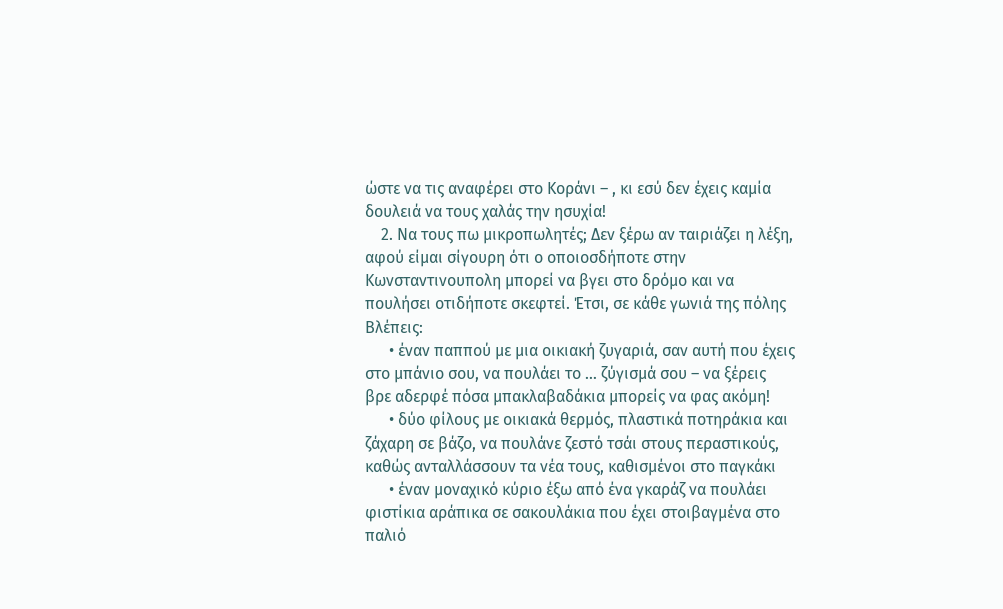ώστε να τις αναφέρει στο Κοράνι – , κι εσύ δεν έχεις καμία δουλειά να τους χαλάς την ησυχία!
    2. Να τους πω μικροπωλητές; Δεν ξέρω αν ταιριάζει η λέξη, αφού είμαι σίγουρη ότι ο οποιοσδήποτε στην Κωνσταντινουπολη μπορεί να βγει στο δρόμο και να πουλήσει οτιδήποτε σκεφτεί. Έτσι, σε κάθε γωνιά της πόλης Βλέπεις:
      • έναν παππού με μια οικιακή ζυγαριά, σαν αυτή που έχεις στο μπάνιο σου, να πουλάει το … ζύγισμά σου – να ξέρεις βρε αδερφέ πόσα μπακλαβαδάκια μπορείς να φας ακόμη!
      • δύο φίλους με οικιακά θερμός, πλαστικά ποτηράκια και ζάχαρη σε βάζο, να πουλάνε ζεστό τσάι στους περαστικούς, καθώς ανταλλάσσουν τα νέα τους, καθισμένοι στο παγκάκι
      • έναν μοναχικό κύριο έξω από ένα γκαράζ να πουλάει φιστίκια αράπικα σε σακουλάκια που έχει στοιβαγμένα στο παλιό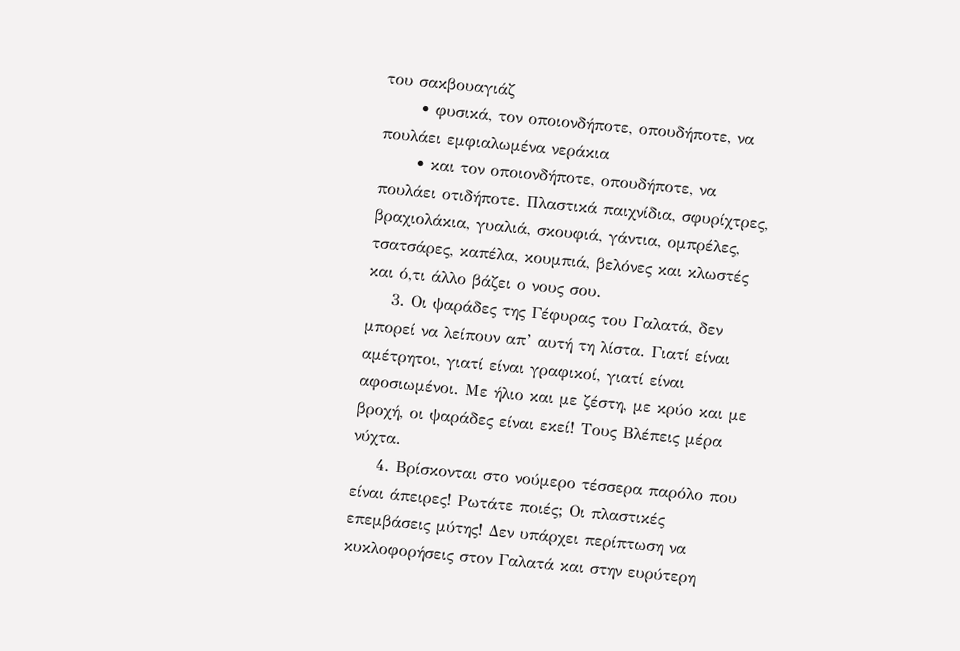του σακβουαγιάζ
      • φυσικά, τον οποιονδήποτε, οπουδήποτε, να πουλάει εμφιαλωμένα νεράκια
      • και τον οποιονδήποτε, οπουδήποτε, να πουλάει οτιδήποτε. Πλαστικά παιχνίδια, σφυρίχτρες, βραχιολάκια, γυαλιά, σκουφιά, γάντια, ομπρέλες, τσατσάρες, καπέλα, κουμπιά, βελόνες και κλωστές και ό,τι άλλο βάζει ο νους σου.
    3. Οι ψαράδες της Γέφυρας του Γαλατά, δεν μπορεί να λείπουν απ’ αυτή τη λίστα. Γιατί είναι αμέτρητοι, γιατί είναι γραφικοί, γιατί είναι αφοσιωμένοι. Με ήλιο και με ζέστη, με κρύο και με βροχή, οι ψαράδες είναι εκεί! Τους Βλέπεις μέρα νύχτα.
    4. Βρίσκονται στο νούμερο τέσσερα παρόλο που είναι άπειρες! Ρωτάτε ποιές; Οι πλαστικές επεμβάσεις μύτης! Δεν υπάρχει περίπτωση να κυκλοφορήσεις στον Γαλατά και στην ευρύτερη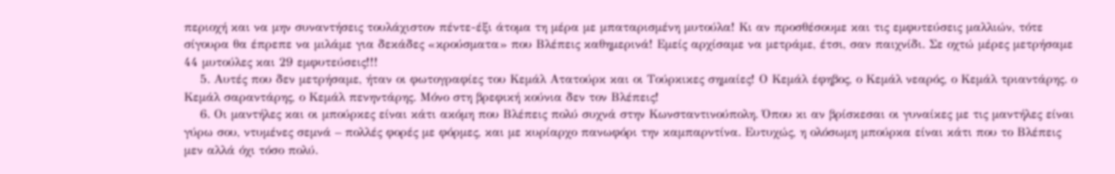περιοχή και να μην συναντήσεις τουλάχιστον πέντε-έξι άτομα τη μέρα με μπαταρισμένη μυτούλα! Κι αν προσθέσουμε και τις εμφυτεύσεις μαλλιών, τότε σίγουρα θα έπρεπε να μιλάμε για δεκάδες «κρούσματα» που Βλέπεις καθημερινά! Εμείς αρχίσαμε να μετράμε, έτσι, σαν παιχνίδι. Σε οχτώ μέρες μετρήσαμε 44 μυτούλες και 29 εμφυτεύσεις!!!
    5. Αυτές που δεν μετρήσαμε, ήταν οι φωτογραφίες του Κεμάλ Ατατούρκ και οι Τούρκικες σημαίες! Ο Κεμάλ έφηβος, ο Κεμάλ νεαρός, ο Κεμάλ τριαντάρης. ο Κεμάλ σαραντάρης, ο Κεμάλ πενηντάρης. Μόνο στη βρεφική κούνια δεν τον Βλέπεις!
    6. Οι μαντήλες και οι μπούρκες είναι κάτι ακόμη που Βλέπεις πολύ συχνά στην Κωνσταντινούπολη. Όπου κι αν βρίσκεσαι οι γυναίκες με τις μαντήλες είναι γύρω σου, ντυμένες σεμνά – πολλές φορές με φόρμες, και με κυρίαρχο πανωφόρι την καμπαρντίνα. Ευτυχώς, η ολόσωμη μπούρκα είναι κάτι που το Βλέπεις μεν αλλά όχι τόσο πολύ.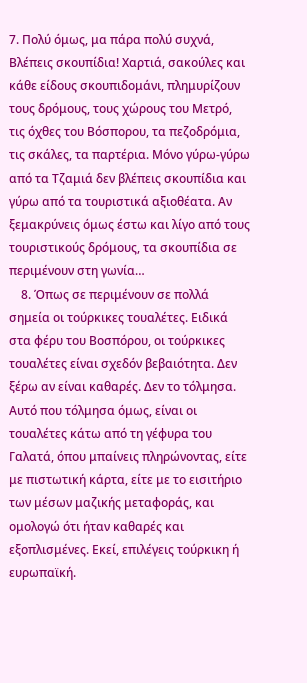7. Πολύ όμως, μα πάρα πολύ συχνά, Βλέπεις σκουπίδια! Χαρτιά, σακούλες και κάθε είδους σκουπιδομάνι, πλημυρίζουν τους δρόμους, τους χώρους του Μετρό, τις όχθες του Βόσπορου, τα πεζοδρόμια, τις σκάλες, τα παρτέρια. Μόνο γύρω-γύρω από τα Τζαμιά δεν βλέπεις σκουπίδια και γύρω από τα τουριστικά αξιοθέατα. Αν ξεμακρύνεις όμως έστω και λίγο από τους τουριστικούς δρόμους, τα σκουπίδια σε περιμένουν στη γωνία…
    8. Όπως σε περιμένουν σε πολλά σημεία οι τούρκικες τουαλέτες. Ειδικά στα φέρυ του Βοσπόρου, οι τούρκικες τουαλέτες είναι σχεδόν βεβαιότητα. Δεν ξέρω αν είναι καθαρές. Δεν το τόλμησα. Αυτό που τόλμησα όμως, είναι οι τουαλέτες κάτω από τη γέφυρα του Γαλατά, όπου μπαίνεις πληρώνοντας, είτε με πιστωτική κάρτα, είτε με το εισιτήριο των μέσων μαζικής μεταφοράς, και ομολογώ ότι ήταν καθαρές και εξοπλισμένες. Εκεί, επιλέγεις τούρκικη ή ευρωπαϊκή.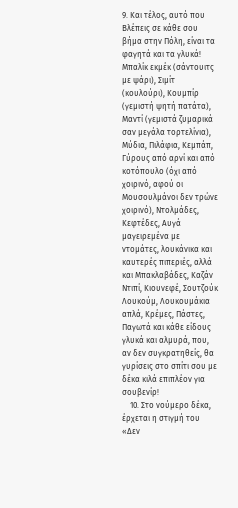9. Και τέλος, αυτό που Βλέπεις σε κάθε σου βήμα στην Πόλη, είναι τα φαγητά και τα γλυκά! Μπαλίκ εκμέκ (σάντουιτς με ψάρι), Σιμίτ (κουλούρι), Κουμπίρ (γεμιστή ψητή πατάτα), Μαντί (γεμιστά ζυμαρικά σαν μεγάλα τορτελίνια), Μύδια, Πιλάφια, Κεμπάπ, Γύρους από αρνί και από κοτόπουλο (όχι από χοιρινό, αφού οι Μουσουλμάνοι δεν τρώνε χοιρινό), Ντολμάδες, Κεφτέδες, Αυγά μαγειρεμένα με ντομάτες, λουκάνικα και καυτερές πιπεριές, αλλά και Μπακλαβάδες, Καζάν Ντιπί, Κιουνεφέ, Σουτζούκ Λουκούμ, Λουκουμάκια απλά, Κρέμες, Πάστες, Παγωτά και κάθε είδους γλυκά και αλμυρά, που, αν δεν συγκρατηθείς, θα γυρίσεις στο σπίτι σου με δέκα κιλά επιπλέον για σουβενίρ!
    10. Στο νούμερο δέκα, έρχεται η στιγμή του «Δεν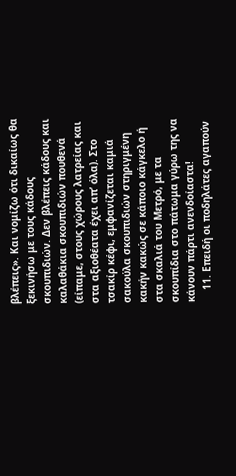βλέπεις». Και νομίζω ότι δικαίως θα ξεκινήσω με τους κάδους σκουπιδιών. Δεν βλέπεις κάδους και καλαθάκια σκουπιδιών πουθενά (είπαμε, στους χώρους λατρείας και στα αξιοθέατα έχει απ’ όλα). Στο τσακίρ κέφι, εμφανίζεται καμιά σακούλα σκουπιδιών στηριγμένη κακήν κακώς σε κάποιο κάγκελο ή στα σκαλιά του Μετρό, με τα σκουπίδια στο πάτωμα γύρω της να κάνουν πάρτι ανενδοίαστα!
    11. Επειδή οι ποδηλάτες αγαπούν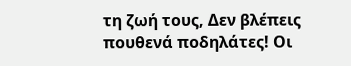τη ζωή τους, Δεν βλέπεις πουθενά ποδηλάτες! Οι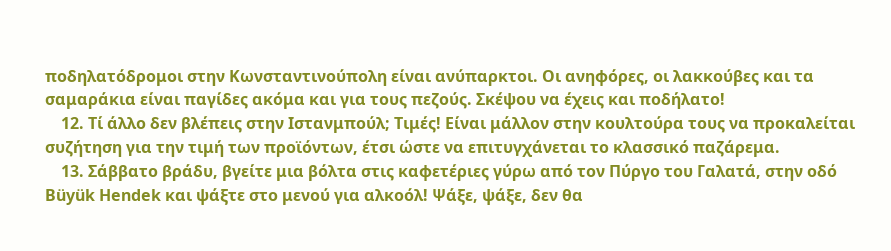ποδηλατόδρομοι στην Κωνσταντινούπολη είναι ανύπαρκτοι. Οι ανηφόρες, οι λακκούβες και τα σαμαράκια είναι παγίδες ακόμα και για τους πεζούς. Σκέψου να έχεις και ποδήλατο!
    12. Τί άλλο δεν βλέπεις στην Ιστανμπούλ; Τιμές! Είναι μάλλον στην κουλτούρα τους να προκαλείται συζήτηση για την τιμή των προϊόντων, έτσι ώστε να επιτυγχάνεται το κλασσικό παζάρεμα.
    13. Σάββατο βράδυ, βγείτε μια βόλτα στις καφετέριες γύρω από τον Πύργο του Γαλατά, στην οδό Büyük Hendek και ψάξτε στο μενού για αλκοόλ! Ψάξε, ψάξε, δεν θα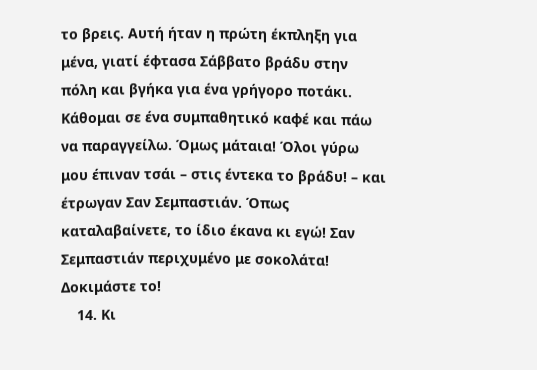το βρεις. Αυτή ήταν η πρώτη έκπληξη για μένα, γιατί έφτασα Σάββατο βράδυ στην πόλη και βγήκα για ένα γρήγορο ποτάκι. Κάθομαι σε ένα συμπαθητικό καφέ και πάω να παραγγείλω. Όμως μάταια! Όλοι γύρω μου έπιναν τσάι – στις έντεκα το βράδυ! – και έτρωγαν Σαν Σεμπαστιάν. Όπως καταλαβαίνετε, το ίδιο έκανα κι εγώ! Σαν Σεμπαστιάν περιχυμένο με σοκολάτα! Δοκιμάστε το!
    14. Κι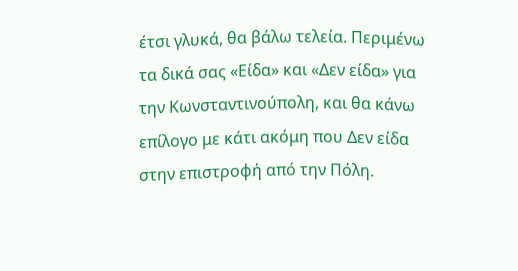έτσι γλυκά, θα βάλω τελεία. Περιμένω τα δικά σας «Είδα» και «Δεν είδα» για την Κωνσταντινούπολη, και θα κάνω επίλογο με κάτι ακόμη που Δεν είδα στην επιστροφή από την Πόλη.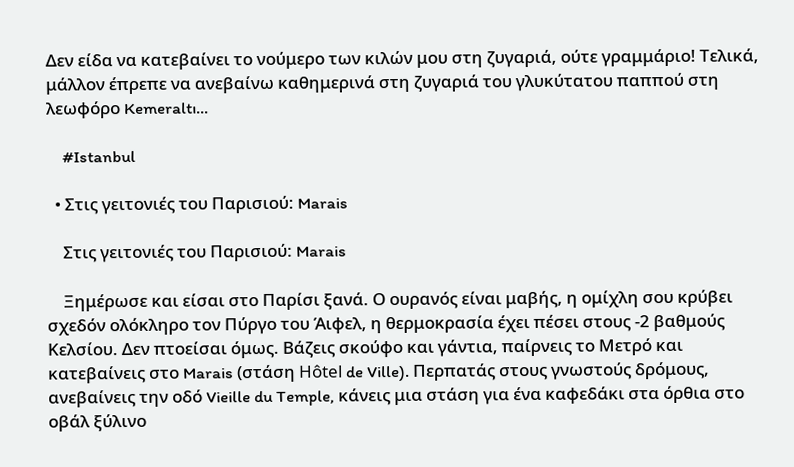Δεν είδα να κατεβαίνει το νούμερο των κιλών μου στη ζυγαριά, ούτε γραμμάριο! Τελικά, μάλλον έπρεπε να ανεβαίνω καθημερινά στη ζυγαριά του γλυκύτατου παππού στη λεωφόρο Kemeraltı…

    #Istanbul

  • Στις γειτονιές του Παρισιού: Marais

    Στις γειτονιές του Παρισιού: Marais

    Ξημέρωσε και είσαι στο Παρίσι ξανά. Ο ουρανός είναι μαβής, η ομίχλη σου κρύβει σχεδόν ολόκληρο τον Πύργο του Άιφελ, η θερμοκρασία έχει πέσει στους -2 βαθμούς Κελσίου. Δεν πτοείσαι όμως. Βάζεις σκούφο και γάντια, παίρνεις το Μετρό και κατεβαίνεις στο Marais (στάση Hôtel de Ville). Περπατάς στους γνωστούς δρόμους, ανεβαίνεις την οδό Vieille du Temple, κάνεις μια στάση για ένα καφεδάκι στα όρθια στο οβάλ ξύλινο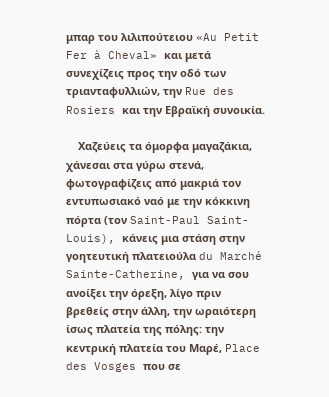μπαρ του λιλιπούτειου «Au Petit Fer à Cheval» και μετά συνεχίζεις προς την οδό των τριανταφυλλιών, την Rue des Rosiers και την Εβραϊκή συνοικία.

    Χαζεύεις τα όμορφα μαγαζάκια, χάνεσαι στα γύρω στενά, φωτογραφίζεις από μακριά τον εντυπωσιακό ναό με την κόκκινη πόρτα (τον Saint-Paul Saint-Louis), κάνεις μια στάση στην γοητευτική πλατειούλα du Marché Sainte-Catherine, για να σου ανοίξει την όρεξη, λίγο πριν βρεθείς στην άλλη, την ωραιότερη ίσως πλατεία της πόλης: την κεντρική πλατεία του Μαρέ, Place des Vosges που σε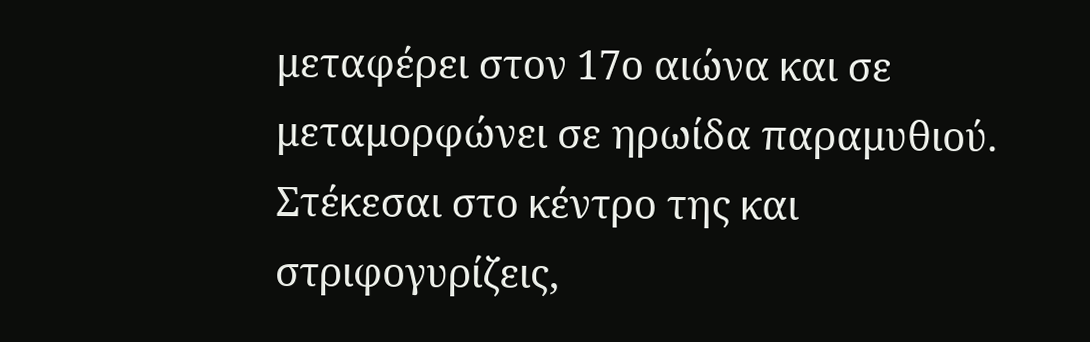μεταφέρει στον 17ο αιώνα και σε μεταμορφώνει σε ηρωίδα παραμυθιού. Στέκεσαι στο κέντρο της και στριφογυρίζεις,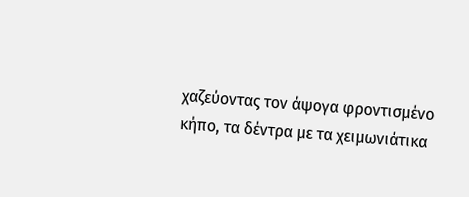χαζεύοντας τον άψογα φροντισμένο κήπο, τα δέντρα με τα χειμωνιάτικα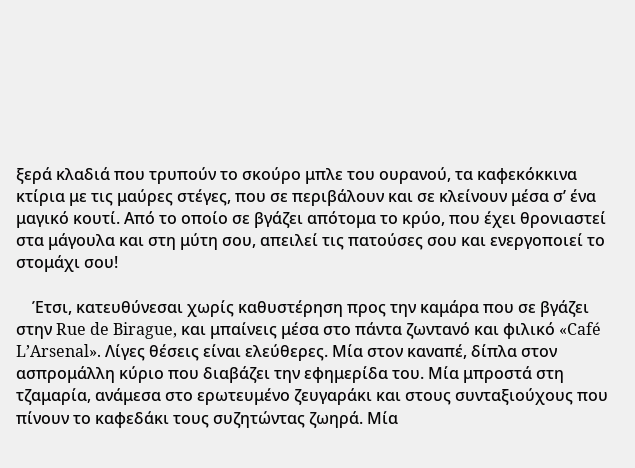ξερά κλαδιά που τρυπούν το σκούρο μπλε του ουρανού, τα καφεκόκκινα κτίρια με τις μαύρες στέγες, που σε περιβάλουν και σε κλείνουν μέσα σ’ ένα μαγικό κουτί. Από το οποίο σε βγάζει απότομα το κρύο, που έχει θρονιαστεί στα μάγουλα και στη μύτη σου, απειλεί τις πατούσες σου και ενεργοποιεί το στομάχι σου!

    Έτσι, κατευθύνεσαι χωρίς καθυστέρηση προς την καμάρα που σε βγάζει στην Rue de Birague, και μπαίνεις μέσα στο πάντα ζωντανό και φιλικό «Café L’Arsenal». Λίγες θέσεις είναι ελεύθερες. Μία στον καναπέ, δίπλα στον ασπρομάλλη κύριο που διαβάζει την εφημερίδα του. Μία μπροστά στη τζαμαρία, ανάμεσα στο ερωτευμένο ζευγαράκι και στους συνταξιούχους που πίνουν το καφεδάκι τους συζητώντας ζωηρά. Μία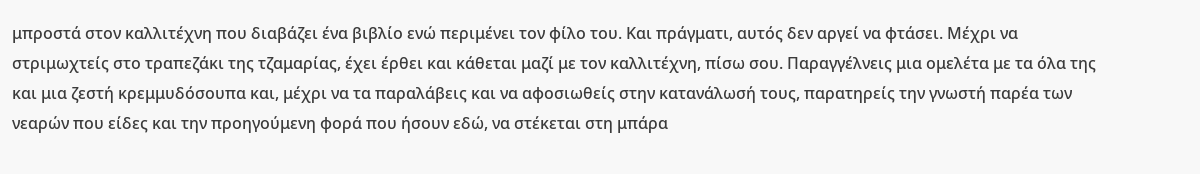μπροστά στον καλλιτέχνη που διαβάζει ένα βιβλίο ενώ περιμένει τον φίλο του. Και πράγματι, αυτός δεν αργεί να φτάσει. Μέχρι να στριμωχτείς στο τραπεζάκι της τζαμαρίας, έχει έρθει και κάθεται μαζί με τον καλλιτέχνη, πίσω σου. Παραγγέλνεις μια ομελέτα με τα όλα της και μια ζεστή κρεμμυδόσουπα και, μέχρι να τα παραλάβεις και να αφοσιωθείς στην κατανάλωσή τους, παρατηρείς την γνωστή παρέα των νεαρών που είδες και την προηγούμενη φορά που ήσουν εδώ, να στέκεται στη μπάρα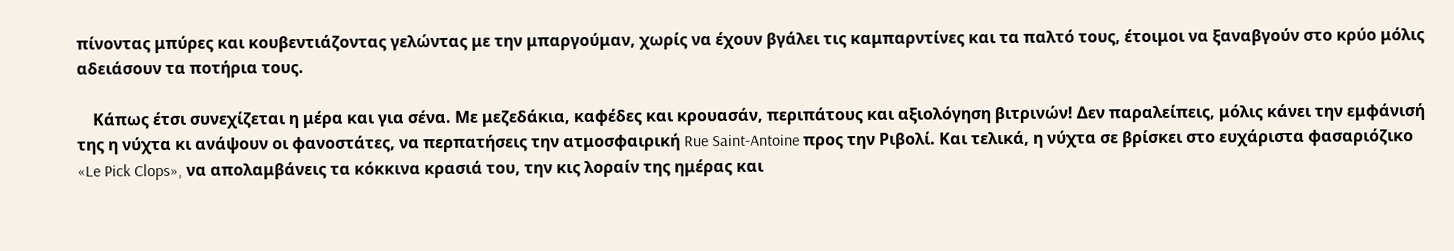πίνοντας μπύρες και κουβεντιάζοντας γελώντας με την μπαργούμαν, χωρίς να έχουν βγάλει τις καμπαρντίνες και τα παλτό τους, έτοιμοι να ξαναβγούν στο κρύο μόλις αδειάσουν τα ποτήρια τους.

    Κάπως έτσι συνεχίζεται η μέρα και για σένα. Με μεζεδάκια, καφέδες και κρουασάν, περιπάτους και αξιολόγηση βιτρινών! Δεν παραλείπεις, μόλις κάνει την εμφάνισή της η νύχτα κι ανάψουν οι φανοστάτες, να περπατήσεις την ατμοσφαιρική Rue Saint-Antoine προς την Ριβολί. Και τελικά, η νύχτα σε βρίσκει στο ευχάριστα φασαριόζικο «Le Pick Clops», να απολαμβάνεις τα κόκκινα κρασιά του, την κις λοραίν της ημέρας και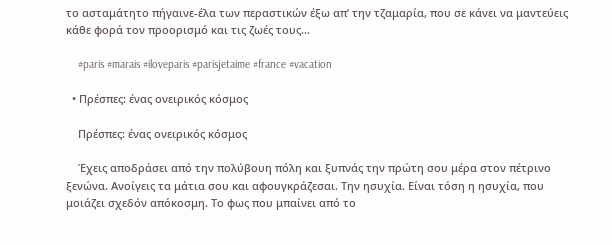το ασταμάτητο πήγαινε-έλα των περαστικών έξω απ’ την τζαμαρία, που σε κάνει να μαντεύεις κάθε φορά τον προορισμό και τις ζωές τους…

    #paris #marais #iloveparis #parisjetaime #france #vacation

  • Πρέσπες: ένας ονειρικός κόσμος

    Πρέσπες: ένας ονειρικός κόσμος

    Έχεις αποδράσει από την πολύβουη πόλη και ξυπνάς την πρώτη σου μέρα στον πέτρινο ξενώνα. Ανοίγεις τα μάτια σου και αφουγκράζεσαι. Την ησυχία. Είναι τόση η ησυχία, που μοιάζει σχεδόν απόκοσμη. Το φως που μπαίνει από το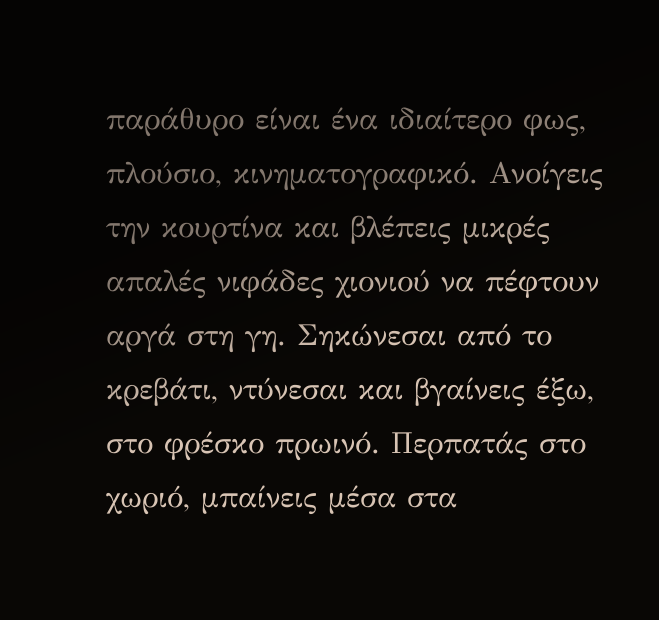παράθυρο είναι ένα ιδιαίτερο φως, πλούσιο, κινηματογραφικό. Ανοίγεις την κουρτίνα και βλέπεις μικρές απαλές νιφάδες χιονιού να πέφτουν αργά στη γη. Σηκώνεσαι από το κρεβάτι, ντύνεσαι και βγαίνεις έξω, στο φρέσκο πρωινό. Περπατάς στο χωριό, μπαίνεις μέσα στα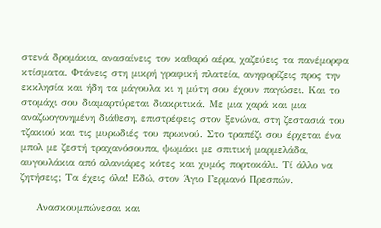στενά δρομάκια, ανασαίνεις τον καθαρό αέρα, χαζεύεις τα πανέμορφα κτίσματα. Φτάνεις στη μικρή γραφική πλατεία, ανηφορίζεις προς την εκκλησία και ήδη τα μάγουλα κι η μύτη σου έχουν παγώσει. Και το στομάχι σου διαμαρτύρεται διακριτικά. Με μια χαρά και μια αναζωογονημένη διάθεση, επιστρέφεις στον ξενώνα, στη ζεστασιά του τζακιού και τις μυρωδιές του πρωινού. Στο τραπέζι σου έρχεται ένα μπολ με ζεστή τραχανόσουπα, ψωμάκι με σπιτική μαρμελάδα, αυγουλάκια από αλανιάρες κότες και χυμός πορτοκάλι. Τί άλλο να ζητήσεις; Τα έχεις όλα! Εδώ, στον Άγιο Γερμανό Πρεσπών.

    Ανασκουμπώνεσαι και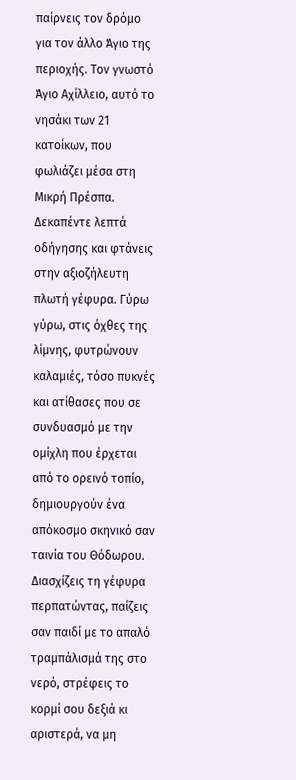παίρνεις τον δρόμο για τον άλλο Άγιο της περιοχής. Τον γνωστό Άγιο Αχίλλειο, αυτό το νησάκι των 21 κατοίκων, που φωλιάζει μέσα στη Μικρή Πρέσπα. Δεκαπέντε λεπτά οδήγησης και φτάνεις στην αξιοζήλευτη πλωτή γέφυρα. Γύρω γύρω, στις όχθες της λίμνης, φυτρώνουν καλαμιές, τόσο πυκνές και ατίθασες που σε συνδυασμό με την ομίχλη που έρχεται από το ορεινό τοπίο, δημιουργούν ένα απόκοσμο σκηνικό σαν ταινία του Θόδωρου. Διασχίζεις τη γέφυρα περπατώντας, παίζεις σαν παιδί με το απαλό τραμπάλισμά της στο νερό, στρέφεις το κορμί σου δεξιά κι αριστερά, να μη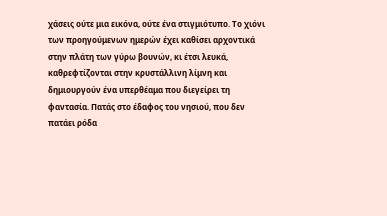χάσεις ούτε μια εικόνα, ούτε ένα στιγμιότυπο. Το χιόνι των προηγούμενων ημερών έχει καθίσει αρχοντικά στην πλάτη των γύρω βουνών, κι έτσι λευκά, καθρεφτίζονται στην κρυστάλλινη λίμνη και δημιουργούν ένα υπερθέαμα που διεγείρει τη φαντασία. Πατάς στο έδαφος του νησιού, που δεν πατάει ρόδα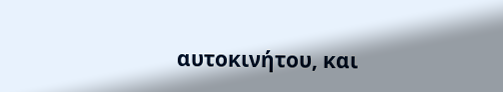αυτοκινήτου, και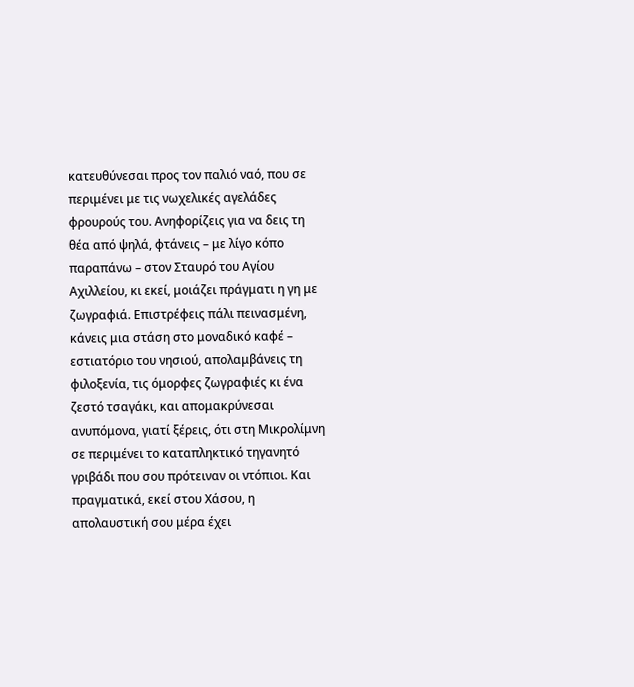κατευθύνεσαι προς τον παλιό ναό, που σε περιμένει με τις νωχελικές αγελάδες φρουρούς του. Ανηφορίζεις για να δεις τη θέα από ψηλά, φτάνεις – με λίγο κόπο παραπάνω – στον Σταυρό του Αγίου Αχιλλείου, κι εκεί, μοιάζει πράγματι η γη με ζωγραφιά. Επιστρέφεις πάλι πεινασμένη, κάνεις μια στάση στο μοναδικό καφέ – εστιατόριο του νησιού, απολαμβάνεις τη φιλοξενία, τις όμορφες ζωγραφιές κι ένα ζεστό τσαγάκι, και απομακρύνεσαι ανυπόμονα, γιατί ξέρεις, ότι στη Μικρολίμνη σε περιμένει το καταπληκτικό τηγανητό γριβάδι που σου πρότειναν οι ντόπιοι. Και πραγματικά, εκεί στου Χάσου, η απολαυστική σου μέρα έχει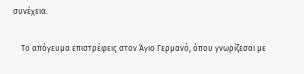συνέχεια.

    Το απόγευμα επιστρέφεις στον Άγιο Γερμανό, όπου γνωρίζεσαι με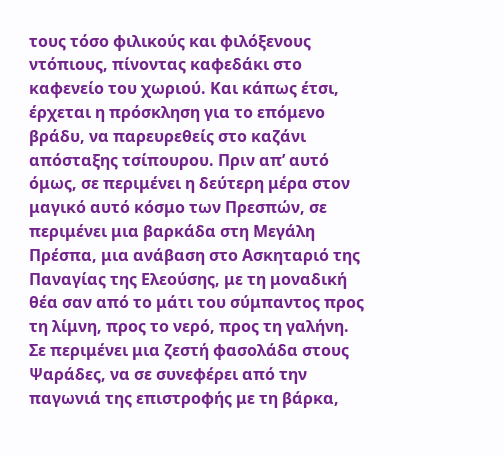τους τόσο φιλικούς και φιλόξενους ντόπιους, πίνοντας καφεδάκι στο καφενείο του χωριού. Και κάπως έτσι, έρχεται η πρόσκληση για το επόμενο βράδυ, να παρευρεθείς στο καζάνι απόσταξης τσίπουρου. Πριν απ’ αυτό όμως, σε περιμένει η δεύτερη μέρα στον μαγικό αυτό κόσμο των Πρεσπών, σε περιμένει μια βαρκάδα στη Μεγάλη Πρέσπα, μια ανάβαση στο Ασκηταριό της Παναγίας της Ελεούσης, με τη μοναδική θέα σαν από το μάτι του σύμπαντος προς τη λίμνη, προς το νερό, προς τη γαλήνη. Σε περιμένει μια ζεστή φασολάδα στους Ψαράδες, να σε συνεφέρει από την παγωνιά της επιστροφής με τη βάρκα,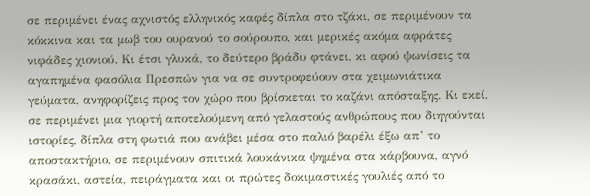σε περιμένει ένας αχνιστός ελληνικός καφές δίπλα στο τζάκι, σε περιμένουν τα κόκκινα και τα μωβ του ουρανού το σούρουπο, και μερικές ακόμα αφράτες νιφάδες χιονιού. Κι έτσι γλυκά, το δεύτερο βράδυ φτάνει, κι αφού ψωνίσεις τα αγαπημένα φασόλια Πρεσπών για να σε συντροφεύουν στα χειμωνιάτικα γεύματα, ανηφορίζεις προς τον χώρο που βρίσκεται το καζάνι απόσταξης. Κι εκεί, σε περιμένει μια γιορτή αποτελούμενη από γελαστούς ανθρώπους που διηγούνται ιστορίες, δίπλα στη φωτιά που ανάβει μέσα στο παλιό βαρέλι έξω απ’ το αποστακτήριο, σε περιμένουν σπιτικά λουκάνικα ψημένα στα κάρβουνα, αγνό κρασάκι, αστεία, πειράγματα και οι πρώτες δοκιμαστικές γουλιές από το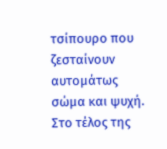τσίπουρο που ζεσταίνουν αυτομάτως σώμα και ψυχή. Στο τέλος της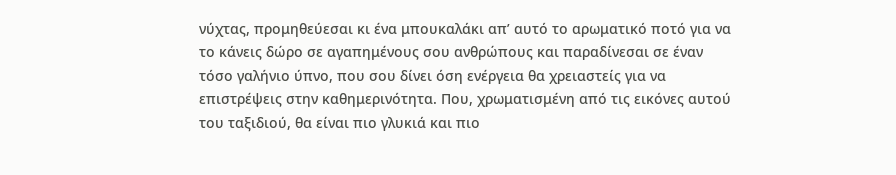νύχτας, προμηθεύεσαι κι ένα μπουκαλάκι απ’ αυτό το αρωματικό ποτό για να το κάνεις δώρο σε αγαπημένους σου ανθρώπους και παραδίνεσαι σε έναν τόσο γαλήνιο ύπνο, που σου δίνει όση ενέργεια θα χρειαστείς για να επιστρέψεις στην καθημερινότητα. Που, χρωματισμένη από τις εικόνες αυτού του ταξιδιού, θα είναι πιο γλυκιά και πιο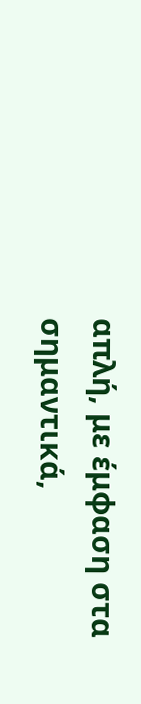απλή, με έμφαση στα σημαντικά,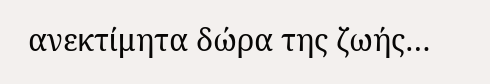ανεκτίμητα δώρα της ζωής…